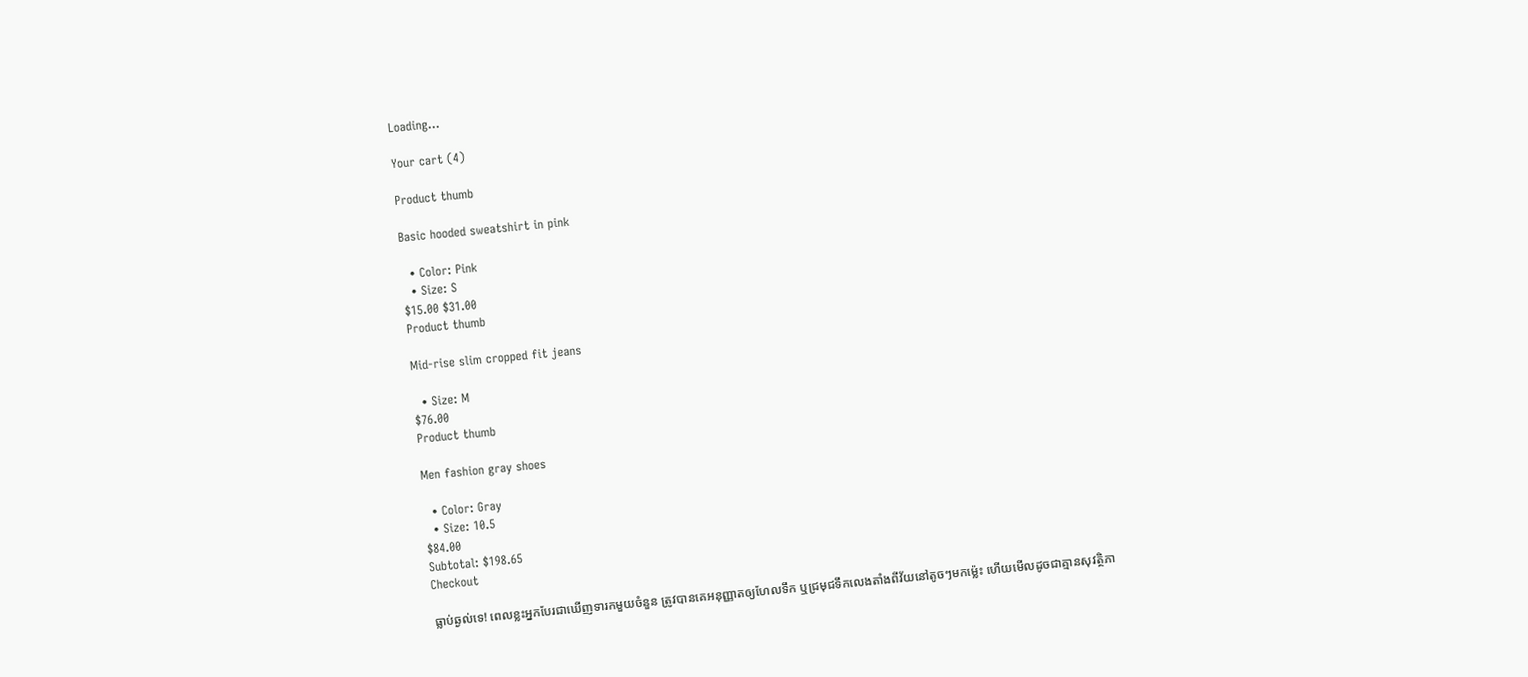Loading...

Your cart (4)

Product thumb

Basic hooded sweatshirt in pink

  • Color: Pink
  • Size: S
$15.00 $31.00
Product thumb

Mid-rise slim cropped fit jeans

  • Size: M
$76.00
Product thumb

Men fashion gray shoes

  • Color: Gray
  • Size: 10.5
$84.00
Subtotal: $198.65
Checkout

ធ្លាប់ឆ្ងល់ទេ! ពេលខ្លះអ្នកបែរជាឃើញទារកមួយចំនួន ត្រូវបានគេអនុញ្ញាតឲ្យហែលទឹក ឬជ្រមុជទឹកលេងតាំងពីវ័យនៅតូចៗមកម្ល៉េះ ហើយមើលដូចជាគ្មានសុវត្ថិភា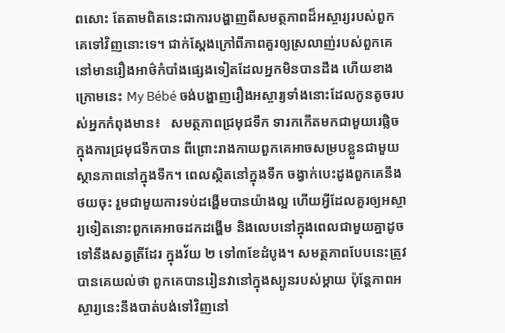ពសោះ តែតាមពិតនេះជាការបង្ហាញពីសមត្ថភាពដ៏អស្ចារ្យរបស់ពួកគេទៅវិញនោះទេ។ ជាក់ស្ដែងក្រៅពីភាពគួរឲ្យស្រលាញ់របស់ពួកគេ នៅមានរឿងអាថ៌កំបាំងផ្សេងទៀតដែលអ្នកមិនបានដឹង ហើយខាងក្រោមនេះ My Bébé ចង់បង្ហាញរឿងអស្ចារ្យទាំងនោះដែលកូនតូចរបស់អ្នកកំពុងមាន៖   សមត្ថភាពជ្រមុជទឹក ទារកកើតមកជាមួយរេផ្លិចក្នុងការជ្រមុជទឹកបាន ពីព្រោះរាងកាយពួកគេអាចសម្របខ្លួនជាមួយស្ថានភាពនៅក្នុងទឹក។ ពេលស្ថិតនៅក្នុងទឹក ចង្វាក់បេះដូងពួកគេនឹងថយចុះ រួមជាមួយការទប់ដង្ហើមបានយ៉ាងល្អ ហើយអ្វីដែលគួរឲ្យអស្ចារ្យទៀតនោះពួកគេអាចដកដង្ហើម និងលេបនៅក្នុងពេលជាមួយគ្នាដូចទៅនឹងសត្វត្រីដែរ ក្នុងវ័យ ២ ទៅ៣ខែដំបូង។ សមត្ថភាពបែបនេះត្រូវបានគេយល់ថា ពួកគេបានរៀនវានៅក្នុងស្បូនរបស់ម្ដាយ ប៉ុន្តែភាពអស្ចារ្យនេះនឹងបាត់បង់ទៅវិញនៅ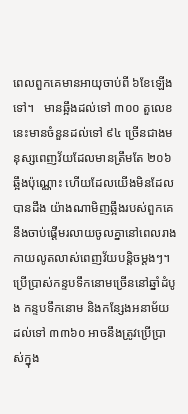ពេលពួកគេមានអាយុចាប់ពី ៦ខែឡើងទៅ។   មានឆ្អឹងដល់ទៅ ៣០០ តួលេខនេះមានចំនួនដល់ទៅ ៩៤ ច្រើនជាងមនុស្សពេញវ័យដែលមានត្រឹមតែ ២០៦ឆ្អឹងប៉ុណ្ណោះ ហើយដែលយើងមិនដែលបានដឹង យ៉ាងណាមិញឆ្អឹងរបស់ពួកគេនឹងចាប់ផ្ដើមរលាយចូលគ្នានៅពេលរាងកាយលូតលាស់ពេញវ័យបន្ដិចម្តងៗ។   ប្រើប្រាស់កន្ទបទឹកនោមច្រើននៅឆ្នាំដំបូង កន្ទបទឹកនោម និងកន្សែងអនាម័យដល់ទៅ ៣៣៦០ អាចនឹងត្រូវប្រើប្រាស់ក្នុង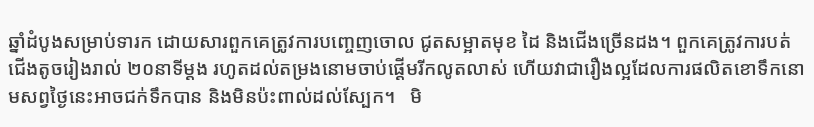ឆ្នាំដំបូងសម្រាប់ទារក ដោយសារពួកគេត្រូវការបញ្ចេញចោល ជូតសម្អាតមុខ ដៃ និងជើងច្រើនដង។ ពួកគេត្រូវការបត់ជើងតូចរៀងរាល់ ២០នាទីម្តង រហូតដល់តម្រងនោមចាប់ផ្ដើមរីកលូតលាស់ ហើយវាជារឿងល្អដែលការផលិតខោទឹកនោមសព្វថ្ងៃនេះអាចជក់ទឹកបាន និងមិនប៉ះពាល់ដល់ស្បែក។   មិ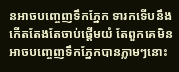នអាចបញ្ចេញទឹកភ្នែក ទារកទើបនឹងកើតតែងតែចាប់ផ្ដើមយំ តែពួកគេមិនអាចបញ្ចេញទឹកភ្នែកបានភ្លាមៗនោះ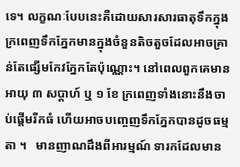ទេ។ លក្ខណៈបែបនេះគឺដោយសារសារធាតុទឹកក្នុងក្រពេញទឹកភ្នែកមានក្នុងចំនួនតិចតួចដែលអាចគ្រាន់តែផ្សើមកែវភ្នែកតែប៉ុណ្ណោះ។ នៅពេលពួកគេមានអាយុ ៣ សប្ដាហ៍ ឬ ១ ខែ ក្រពេញទាំងនោះនឹងចាប់ផ្ដើមរីកធំ ហើយអាចបញ្ចេញទឹកភ្នែកបានដូចធម្មតា ។   មានញាណដឹងពីអារម្មណ៍ ទារកដែលមាន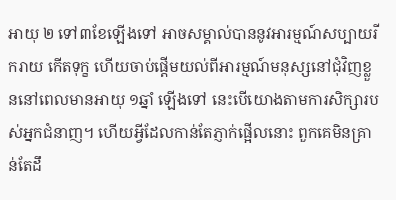អាយុ ២ ទៅ៣ខែឡើងទៅ អាចសម្គាល់បាននូវអារម្មណ៍សប្បាយរីករាយ កើតទុក្ខ ហើយចាប់ផ្ដើមយល់ពីអារម្មណ៍មនុស្សនៅជុំវិញខ្លួននៅពេលមានអាយុ ១ឆ្នាំ ឡើងទៅ នេះបើយោងតាមការសិក្សារបស់អ្នកជំនាញ។ ហើយអ្វីដែលកាន់តែភ្ញាក់ផ្អើលនោះ ពួកគេមិនគ្រាន់តែដឹ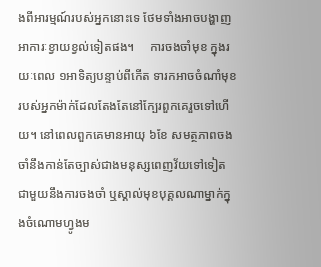ងពីអារម្មណ៍របស់អ្នកនោះទេ ថែមទាំងអាចបង្ហាញអាការៈខ្វាយខ្វល់ទៀតផង។     ការចងចាំមុខ ក្នុងរយៈពេល ១អាទិត្យបន្ទាប់ពីកើត ទារកអាចចំណាំមុខរបស់អ្នកម៉ាក់ដែលតែងតែនៅក្បែរពួកគេរួចទៅហើយ។ នៅពេលពួកគេមានអាយុ ៦ខែ សមត្ថភាពចងចាំនឹងកាន់តែច្បាស់ជាងមនុស្សពេញវ័យទៅទៀត ជាមួយនឹងការចងចាំ ឬស្គាល់មុខបុគ្គលណាម្នាក់ក្នុងចំណោមហ្វូងម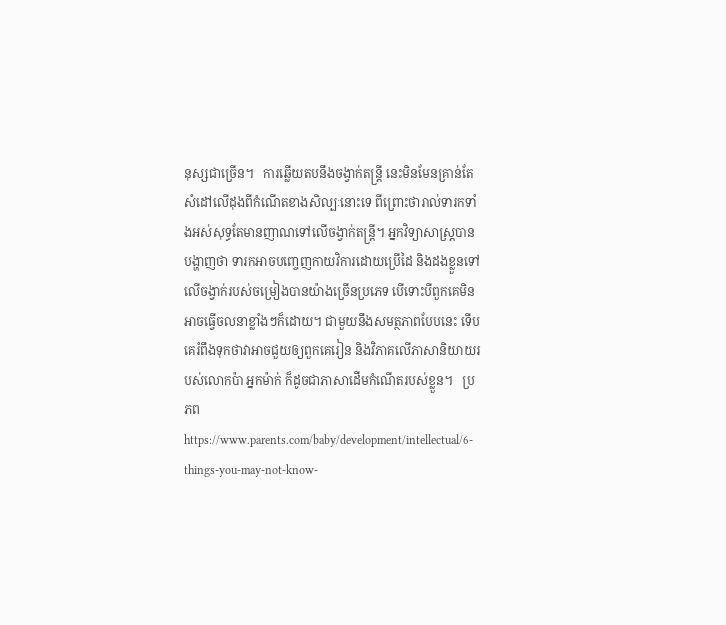នុស្សជាច្រើន។   ការឆ្លើយតបនឹងចង្វាក់តន្រ្តី នេះមិនមែនគ្រាន់តែសំដៅលើដុងពីកំណើតខាងសិល្បៈនោះទេ ពីព្រោះថារាល់ទារកទាំងអស់សុទ្ធតែមានញាណទៅលើចង្វាក់តន្រ្តី។ អ្នកវិទ្យាសាស្រ្តបានបង្ហាញថា ទារកអាចបញ្ចេញកាយវិការដោយប្រើដៃ និងដងខ្លួនទៅលើចង្វាក់របស់ចម្រៀងបានយ៉ាងច្រើនប្រភេទ បើទោះបីពួកគេមិនអាចធ្វើចលនាខ្លាំងៗក៏ដោយ។ ជាមួយនឹងសមត្ថភាពបែបនេះ ទើបគេរំពឹងទុកថាវាអាចជួយឲ្យពួកគេរៀន និងវិភាគលើភាសានិយាយរបស់លោកប៉ា អ្នកម៉ាក់ ក៏ដូចជាភាសាដើមកំណើតរបស់ខ្លួន។   ប្រភព https://www.parents.com/baby/development/intellectual/6-things-you-may-not-know-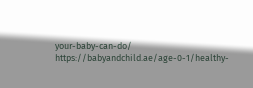your-baby-can-do/ https://babyandchild.ae/age-0-1/healthy-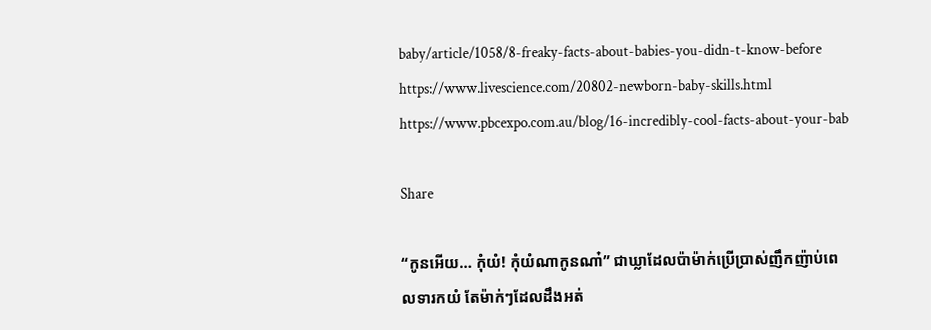baby/article/1058/8-freaky-facts-about-babies-you-didn-t-know-before https://www.livescience.com/20802-newborn-baby-skills.html https://www.pbcexpo.com.au/blog/16-incredibly-cool-facts-about-your-bab

Share

“កូនអើយ… កុំយំ! កុំយំណាកូនណា៎” ជាឃ្លាដែលប៉ាម៉ាក់ប្រើប្រាស់ញឹកញ៉ាប់ពេលទារកយំ តែម៉ាក់ៗដែលដឹងអត់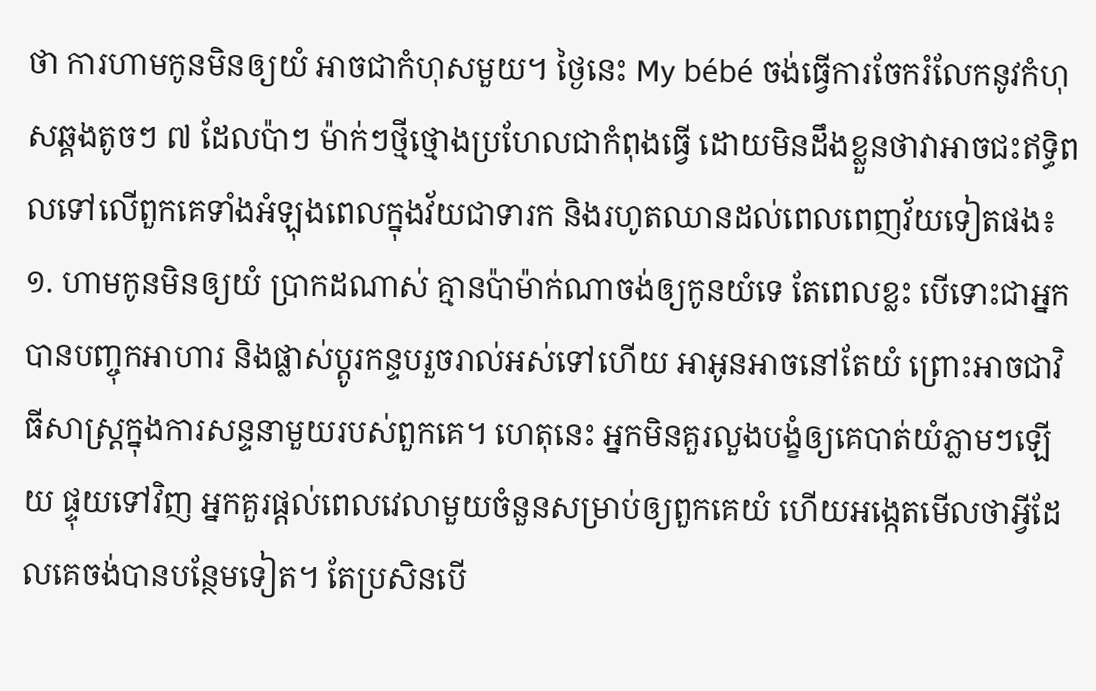ថា ការហាមកូនមិនឲ្យយំ អាចជាកំហុសមួយ។ ថ្ងៃនេះ My bébé ចង់ធ្វើការចែករំលែកនូវកំហុសឆ្គងតូចៗ ៧ ដែលប៉ាៗ ម៉ាក់ៗថ្មីថ្មោងប្រហែលជាកំពុងធ្វើ ដោយមិនដឹងខ្លួនថាវាអាចជះឥទ្ធិពលទៅលើពួកគេទាំងអំឡុងពេលក្នុងវ័យជាទារក និងរហូតឈានដល់ពេលពេញវ័យទៀតផង៖   ១. ហាមកូនមិនឲ្យយំ ប្រាកដណាស់ គ្មានប៉ាម៉ាក់ណាចង់ឲ្យកូនយំទេ តែពេលខ្លះ បើទោះជាអ្នកបានបញ្ចុកអាហារ និងផ្លាស់ប្តូរកន្ទបរួចរាល់អស់ទៅហើយ អាអូនអាចនៅតែយំ ព្រោះអាចជាវិធីសាស្រ្តក្នុងការសន្ទនាមួយរបស់ពួកគេ។ ហេតុនេះ អ្នកមិនគួរលួងបង្ខំឲ្យគេបាត់យំភ្លាមៗឡើយ ផ្ទុយទៅវិញ អ្នកគួរផ្ដល់ពេលវេលាមួយចំនួនសម្រាប់ឲ្យពួកគេយំ ហើយអង្កេតមើលថាអ្វីដែលគេចង់បានបន្ថែមទៀត។ តែប្រសិនបើ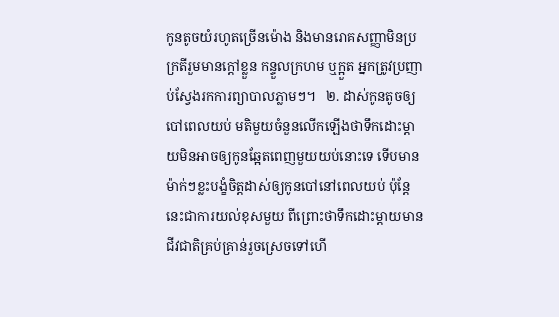កូនតូចយំរហូតច្រើនម៉ោង និងមានរោគសញ្ញាមិនប្រក្រតីរួមមានក្ដៅខ្លួន កន្ទួលក្រហម ឬក្អួត អ្នកត្រូវប្រញាប់ស្វែងរកការព្យាបាលភ្លាមៗ។   ២. ដាស់កូនតូចឲ្យបៅពេលយប់ មតិមួយចំនួនលើកឡើងថាទឹកដោះម្ដាយមិនអាចឲ្យកូនឆ្អែតពេញមួយយប់នោះទេ ទើបមានម៉ាក់ៗខ្លះបង្ខំចិត្តដាស់ឲ្យកូនបៅនៅពេលយប់ ប៉ុន្តែនេះជាការយល់ខុសមួយ ពីព្រោះថាទឹកដោះម្ដាយមានជីវជាតិគ្រប់គ្រាន់រួចស្រេចទៅហើ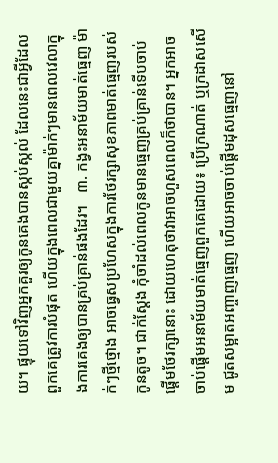យ។ ផ្ទុយទៅវិញអ្នកគួរឲ្យកូនគេងបានស្កប់ស្កល់ ដែលនេះជាអ្វីដែលពួកគេត្រូវការបំផុត ហើយក្នុងពេលជាមួយគ្នាម៉ាក់ៗមានពេលវេលាក្នុងការគេងឲ្យបានគ្រប់គ្រាន់ផងដែរ។   ៣. កង្វះអនាម័យមាត់ធ្មេញ ម៉ាក់ៗថ្មីថ្មោង អាចធ្វេសប្រហែសក្នុងការថែរក្សាសុខភាពមាត់ធ្មេញរបស់កូនតូច។ ជាក់ស្ដែង កុំចាំដល់ពេលកូនមានធ្មេញគ្រប់គ្រាន់ទើបចាប់ផ្ដើមថែរក្សានោះ ដោយហេតុថាវាអាចហួសពេលក៏ថាបាន។ អ្នកអាចចាប់ផ្ដើមអនាម័យមាត់ធ្មេញពួកគេដោយ៖ ប្រើក្រណាត់ ឬក្រដាសសើម ជូតសម្អាតអញ្ចាញធ្មេញ ហើយអាចចាប់ផ្ដើមដុសធ្មេញនៅ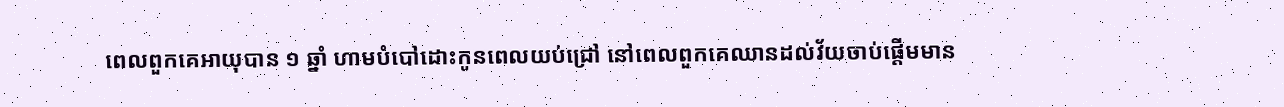ពេលពួកគេអាយុបាន ១ ឆ្នាំ ហាមបំបៅដោះកូនពេលយប់ជ្រៅ នៅពេលពួកគេឈានដល់វ័យចាប់ផ្ដើមមាន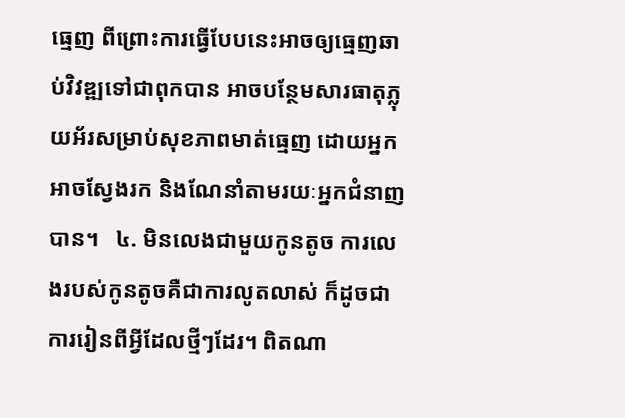ធ្មេញ ពីព្រោះការធ្វើបែបនេះអាចឲ្យធ្មេញឆាប់វិវឌ្ឍទៅជាពុកបាន អាចបន្ថែមសារធាតុភ្លុយអ័រសម្រាប់សុខភាពមាត់ធ្មេញ ដោយអ្នកអាចស្វែងរក និងណែនាំតាមរយៈអ្នកជំនាញបាន។   ៤. មិនលេងជាមួយកូនតូច ការលេងរបស់កូនតូចគឺជាការលូតលាស់ ក៏ដូចជាការរៀនពីអ្វីដែលថ្មីៗដែរ។ ពិតណា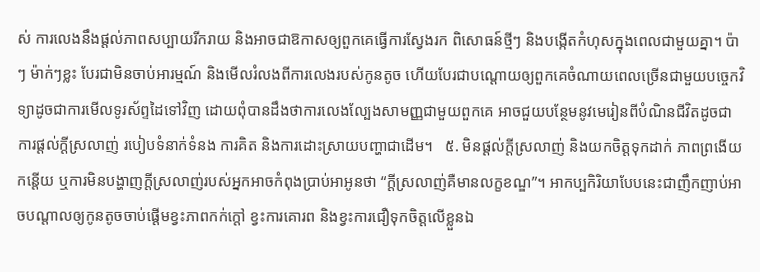ស់ ការលេងនឹងផ្ដល់ភាពសប្បាយរីករាយ និងអាចជាឱកាសឲ្យពួកគេធ្វើការស្វែងរក ពិសោធន៍ថ្មីៗ និងបង្កើតកំហុសក្នុងពេលជាមួយគ្នា។ ប៉ាៗ ម៉ាក់ៗខ្លះ បែរជាមិនចាប់អារម្មណ៍ និងមើលរំលងពីការលេងរបស់កូនតូច ហើយបែរជាបណ្ដោយឲ្យពួកគេចំណាយពេលច្រើនជាមួយបច្ចេកវិទ្យាដូចជាការមើលទូរស័ព្ទដៃទៅវិញ ដោយពុំបានដឹងថាការលេងល្បែងសាមញ្ញជាមួយពួកគេ អាចជួយបន្ថែមនូវមេរៀនពីបំណិនជីវិតដូចជា ការផ្ដល់ក្ដីស្រលាញ់ របៀបទំនាក់ទំនង ការគិត និងការដោះស្រាយបញ្ហាជាដើម។   ៥. មិនផ្ដល់ក្ដីស្រលាញ់ និងយកចិត្តទុកដាក់ ភាពព្រងើយកន្ដើយ ឬការមិនបង្ហាញក្ដីស្រលាញ់របស់អ្នកអាចកំពុងប្រាប់អាអូនថា “ក្ដីស្រលាញ់គឺមានលក្ខខណ្ឌ”។ អាកប្បកិរិយាបែបនេះជាញឹកញាប់អាចបណ្ដាលឲ្យកូនតូចចាប់ផ្ដើមខ្វះភាពកក់ក្តៅ ខ្វះការគោរព និងខ្វះការជឿទុកចិត្តលើខ្លួនឯ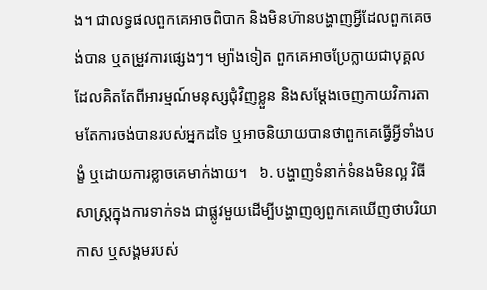ង។ ជាលទ្ធផលពួកគេអាចពិបាក និងមិនហ៊ានបង្ហាញអ្វីដែលពួកគេចង់បាន ឬតម្រួវការផ្សេងៗ។ ម្យ៉ាងទៀត ពួកគេអាចប្រែក្លាយជាបុគ្គលដែលគិតតែពីអារម្មណ៍មនុស្សជុំវិញខ្លួន និងសម្ដែងចេញកាយវិការតាមតែការចង់បានរបស់អ្នកដទៃ ឬអាចនិយាយបានថាពួកគេធ្វើអ្វីទាំងបង្ខំ ឬដោយការខ្លាចគេមាក់ងាយ។   ៦. បង្ហាញទំនាក់ទំនងមិនល្អ វិធីសាស្រ្តក្នុងការទាក់ទង ជាផ្លូវមួយដើម្បីបង្ហាញឲ្យពួកគេឃើញថាបរិយាកាស ឬសង្គមរបស់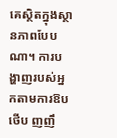គេស្ថិតក្នុងស្ថានភាពបែបណា។ ការបង្ហាញរបស់អ្នកតាមការឱប ថើប ញញឹ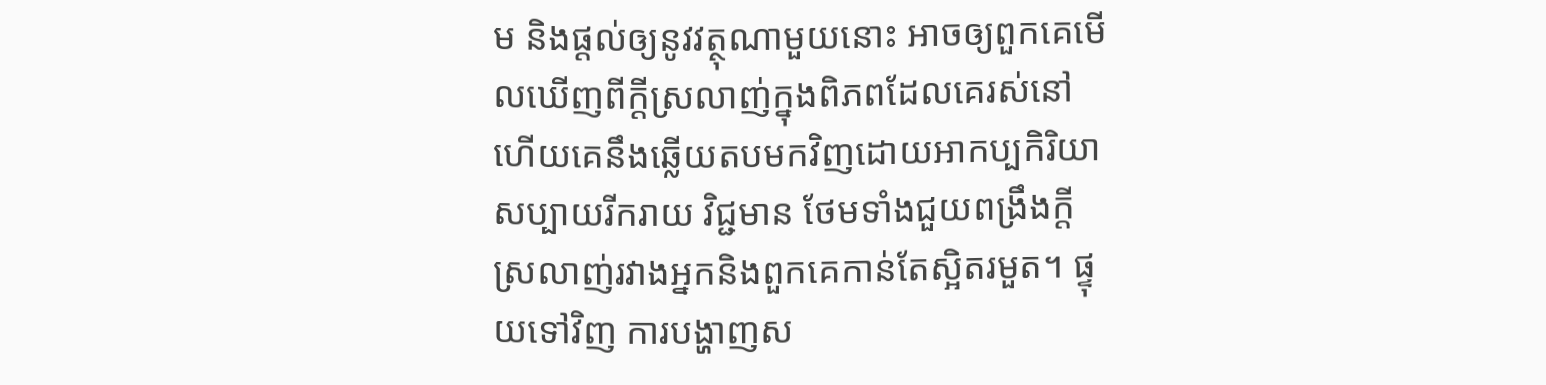ម និងផ្ដល់ឲ្យនូវវត្ថុណាមួយនោះ អាចឲ្យពួកគេមើលឃើញពីក្ដីស្រលាញ់ក្នុងពិភពដែលគេរស់នៅ ហើយគេនឹងឆ្លើយតបមកវិញដោយអាកប្បកិរិយាសប្បាយរីករាយ វិជ្ជមាន ថែមទាំងជួយពង្រឹងក្ដីស្រលាញ់រវាងអ្នកនិងពួកគេកាន់តែស្អិតរមួត។ ផ្ទុយទៅវិញ ការបង្ហាញស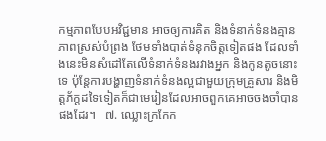កម្មភាពបែបអវិជ្ជមាន អាចឲ្យការគិត និងទំនាក់ទំនងគ្មានភាពស្រស់បំព្រង ថែមទាំងបាត់ទំនុកចិត្តទៀតផង ដែលទាំងនេះមិនសំដៅតែលើទំនាក់ទំនងរវាងអ្នក និងកូនតូចនោះទេ ប៉ុន្តែការបង្ហាញទំនាក់ទំនងល្អជាមួយក្រុមគ្រួសារ និងមិត្តភ័ក្តដទៃទៀតក៏ជាមេរៀនដែលអាចពួកគេអាចចងចាំបានផងដែរ។   ៧. ឈ្លោះក្រកែក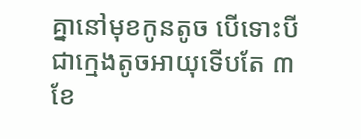គ្នានៅមុខកូនតូច បើទោះបីជាក្មេងតូចអាយុទើបតែ ៣ខែ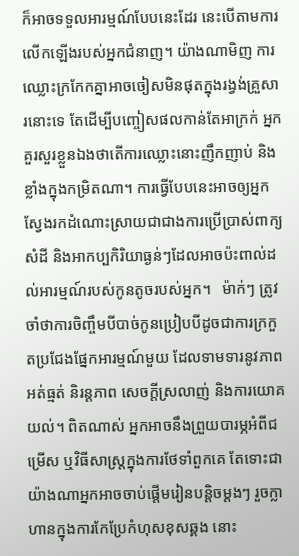ក៏អាចទទួលអារម្មណ៍បែបនេះដែរ នេះបើតាមការលើកឡើងរបស់អ្នកជំនាញ។ យ៉ាងណាមិញ ការឈ្លោះក្រកែកគ្នាអាចចៀសមិនផុតក្នុងរង្វង់គ្រួសារនោះទេ តែដើម្បីបញ្ចៀសផលកាន់តែអាក្រក់ អ្នកគួរសួរខ្លួនឯងថាតើការឈ្លោះនោះញឹកញាប់ និងខ្លាំងក្នុងកម្រិតណា។ ការធ្វើបែបនេះអាចឲ្យអ្នកស្វែងរកដំណោះស្រាយជាជាងការប្រើប្រាស់ពាក្យសំដី និងអាកប្បកិរិយាធ្ងន់ៗដែលអាចប៉ះពាល់ដល់អារម្មណ៍របស់កូនតូចរបស់អ្នក។   ម៉ាក់ៗ ត្រូវចាំថាការចិញ្ចឹមបីបាច់កូនប្រៀបបីដូចជាការក្រកួតប្រជែងផ្នែកអារម្មណ៍មួយ ដែលទាមទារនូវភាពអត់ធ្មត់ និរន្តភាព សេចក្ដីស្រលាញ់ និងការយោគយល់។ ពិតណាស់ អ្នកអាចនឹងព្រួយបារម្ភអំពីជម្រើស ឬវិធីសាស្រ្តក្នុងការថែទាំពួកគេ តែទោះជាយ៉ាងណាអ្នកអាចចាប់ផ្ដើមរៀនបន្តិចម្ដងៗ រួចក្លាហានក្នុងការកែប្រែកំហុសខុសឆ្គង នោះ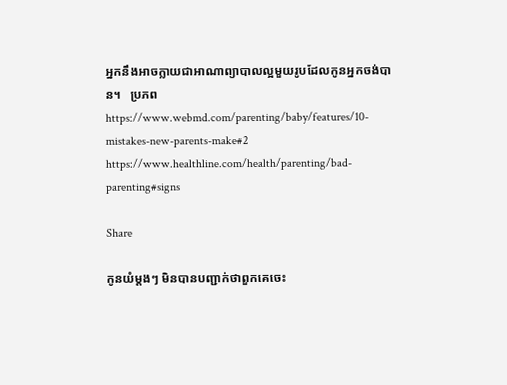អ្នកនឹងអាចក្លាយជាអាណាព្យាបាលល្អមួយរូបដែលកូនអ្នកចង់បាន។   ប្រភព https://www.webmd.com/parenting/baby/features/10-mistakes-new-parents-make#2 https://www.healthline.com/health/parenting/bad-parenting#signs

Share

កូនយំម្ដងៗ មិនបានបញ្ជាក់ថាពួកគេចេះ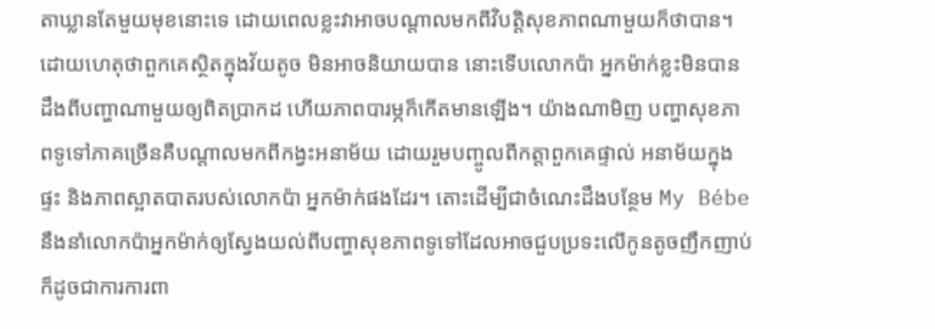តាឃ្លានតែមួយមុខនោះទេ ដោយពេលខ្លះវាអាចបណ្ដាលមកពីវិបត្តិសុខភាពណាមួយក៏ថាបាន។ ដោយហេតុថាពួកគេស្ថិតក្នុងវ័យតូច មិនអាចនិយាយបាន នោះទើបលោកប៉ា អ្នកម៉ាក់ខ្លះមិនបានដឹងពីបញ្ហាណាមួយឲ្យពិតប្រាកដ ហើយភាពបារម្ភក៏កើតមានឡើង។ យ៉ាងណាមិញ បញ្ហាសុខភាពទូទៅភាគច្រើនគឺបណ្ដាលមកពីកង្វះអនាម័យ ដោយរួមបញ្ចូលពីកត្តាពួកគេផ្ទាល់ អនាម័យក្នុងផ្ទះ និងភាពស្អាតបាតរបស់លោកប៉ា អ្នកម៉ាក់ផងដែរ។ តោះដើម្បីជាចំណេះដឹងបន្ថែម My Bébe នឹងនាំលោកប៉ាអ្នកម៉ាក់ឲ្យស្វែងយល់ពីបញ្ហាសុខភាពទូទៅដែលអាចជួបប្រទះលើកូនតូចញឹកញាប់ ក៏ដូចជាការការពា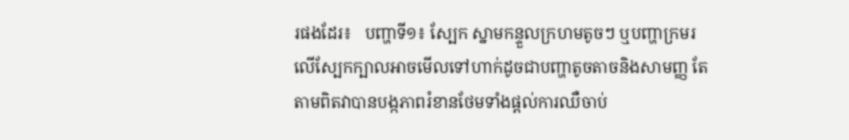រផងដែរ៖   បញ្ហាទី១៖ ស្បែក ស្នាមកន្ទួលក្រហមតូចៗ ឬបញ្ហាក្រមរលើស្បែកក្បាលអាចមើលទៅហាក់ដូចជាបញ្ហាតូចតាចនិងសាមញ្ញ តែតាមពិតវាបានបង្កភាពរំខានថែមទាំងផ្ដល់ការឈឺចាប់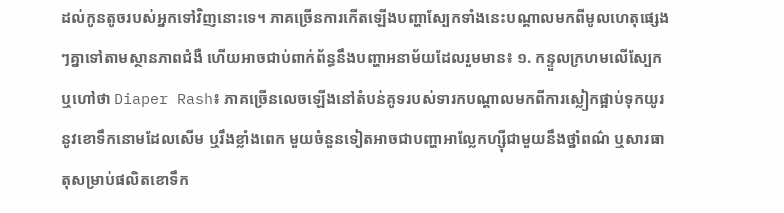ដល់កូនតូចរបស់អ្នកទៅវិញនោះទេ។ ភាគច្រើនការកើតឡើងបញ្ហាស្បែកទាំងនេះបណ្ដាលមកពីមូលហេតុផ្សេងៗគ្នាទៅតាមស្ថានភាពជំងឺ ហើយអាចជាប់ពាក់ព័ន្ធនឹងបញ្ហាអនាម័យដែលរួមមាន៖ ១. កន្ទួលក្រហមលើស្បែក ឬហៅថា Diaper Rash៖ ភាគច្រើនលេចឡើងនៅតំបន់គូទរបស់ទារកបណ្ដាលមកពីការស្លៀកផ្អាប់ទុកយូរនូវខោទឹកនោមដែលសើម ឬរឹងខ្លាំងពេក មួយចំនួនទៀតអាចជាបញ្ហាអាល្លែកហ្ស៊ីជាមួយនឹងថ្នាំពណ៌ ឬសារធាតុសម្រាប់ផលិតខោទឹក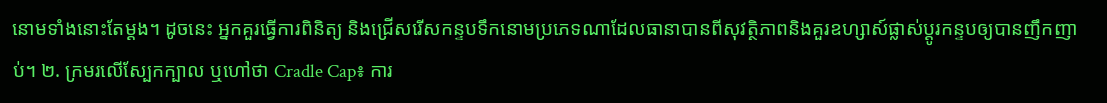នោមទាំងនោះតែម្ដង។ ដូចនេះ អ្នកគួរធ្វើការពិនិត្យ និងជ្រើសរើសកន្ទបទឹកនោមប្រភេទណាដែលធានាបានពីសុវត្ថិភាពនិងគួរឧហ្សាស៍ផ្លាស់ប្ដូរកន្ទបឲ្យបានញឹកញាប់។ ២. ក្រមរលើស្បែកក្បាល ឬហៅថា Cradle Cap៖ ការ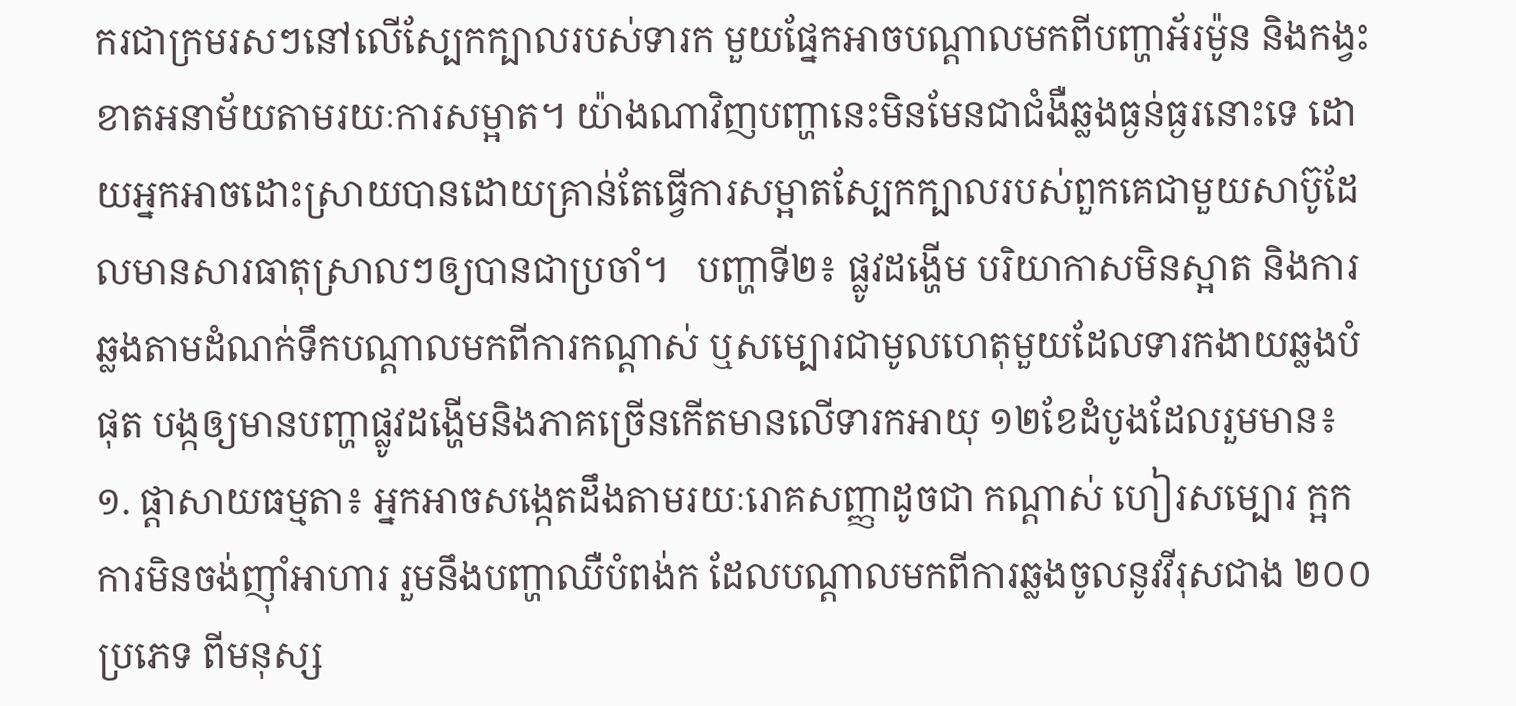ករជាក្រមរសៗនៅលើស្បែកក្បាលរបស់ទារក មួយផ្នែកអាចបណ្ដាលមកពីបញ្ហាអ័រម៉ូន និងកង្វះខាតអនាម័យតាមរយៈការសម្អាត។ យ៉ាងណាវិញបញ្ហានេះមិនមែនជាជំងឺឆ្លងធ្ងន់ធ្ងរនោះទេ ដោយអ្នកអាចដោះស្រាយបានដោយគ្រាន់តែធ្វើការសម្អាតស្បែកក្បាលរបស់ពួកគេជាមួយសាប៊ូដែលមានសារធាតុស្រាលៗឲ្យបានជាប្រចាំ។   បញ្ហាទី២៖ ផ្លូវដង្ហើម បរិយាកាសមិនស្អាត និងការឆ្លងតាមដំណក់ទឹកបណ្ដាលមកពីការកណ្ដាស់ ឬសម្បោរជាមូលហេតុមួយដែលទារកងាយឆ្លងបំផុត បង្កឲ្យមានបញ្ហាផ្លូវដង្ហើមនិងភាគច្រើនកើតមានលើទារកអាយុ ១២ខែដំបូងដែលរួមមាន៖ ១. ផ្ដាសាយធម្មតា៖ អ្នកអាចសង្កេតដឹងតាមរយៈរោគសញ្ញាដូចជា កណ្ដាស់ ហៀរសម្បោរ ក្អក ការមិនចង់ញ៉ាំអាហារ រួមនឹងបញ្ហាឈឺបំពង់ក ដែលបណ្ដាលមកពីការឆ្លងចូលនូវវីរុសជាង ២០០ប្រភេទ ពីមនុស្ស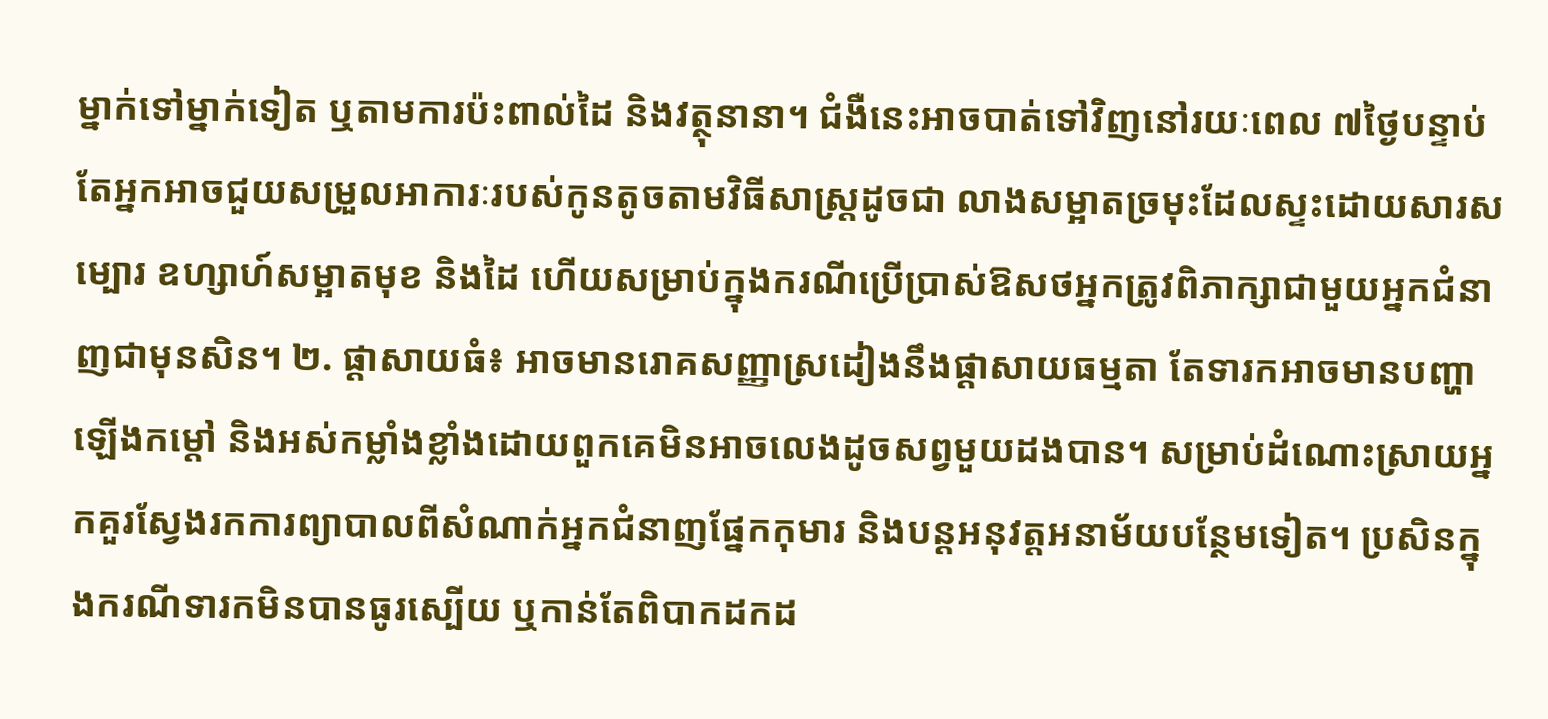ម្នាក់ទៅម្នាក់ទៀត ឬតាមការប៉ះពាល់ដៃ និងវត្ថុនានា។ ជំងឺនេះអាចបាត់ទៅវិញនៅរយៈពេល ៧ថ្ងៃបន្ទាប់ តែអ្នកអាចជួយសម្រួលអាការៈរបស់កូនតូចតាមវិធីសាស្រ្តដូចជា លាងសម្អាតច្រមុះដែលស្ទះដោយសារសម្បោរ ឧហ្សាហ៍សម្អាតមុខ និងដៃ ហើយសម្រាប់ក្នុងករណីប្រើប្រាស់ឱសថអ្នកត្រូវពិភាក្សាជាមួយអ្នកជំនាញជាមុនសិន។ ២. ផ្ដាសាយធំ៖ អាចមានរោគសញ្ញាស្រដៀងនឹងផ្ដាសាយធម្មតា តែទារកអាចមានបញ្ហាឡើងកម្ដៅ និងអស់កម្លាំងខ្លាំងដោយពួកគេមិនអាចលេងដូចសព្វមួយដងបាន។ សម្រាប់ដំណោះស្រាយអ្នកគួរស្វែងរកការព្យាបាលពីសំណាក់អ្នកជំនាញផ្នែកកុមារ និងបន្តអនុវត្តអនាម័យបន្ថែមទៀត។ ប្រសិនក្នុងករណីទារកមិនបានធូរស្បើយ ឬកាន់តែពិបាកដកដ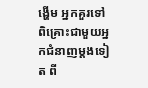ង្ហើម អ្នកគួរទៅពិគ្រោះជាមួយអ្នកជំនាញម្ដងទៀត ពី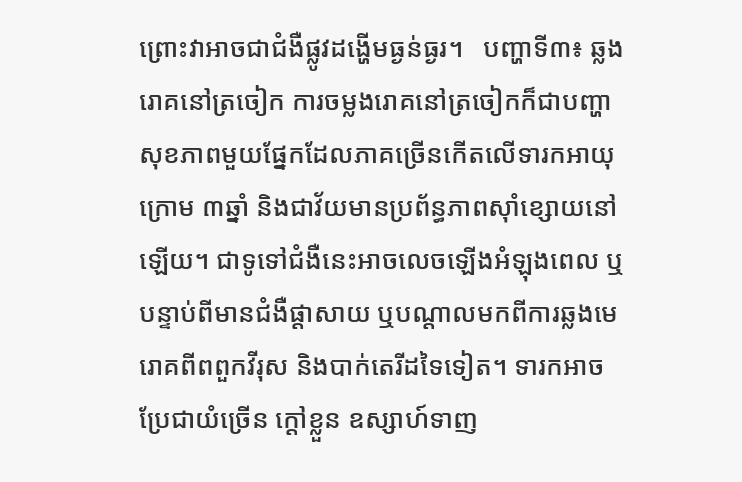ព្រោះវាអាចជាជំងឺផ្លូវដង្ហើមធ្ងន់ធ្ងរ។   បញ្ហាទី៣៖ ឆ្លងរោគនៅត្រចៀក ការចម្លងរោគនៅត្រចៀកក៏ជាបញ្ហាសុខភាពមួយផ្នែកដែលភាគច្រើនកើតលើទារកអាយុក្រោម ៣ឆ្នាំ និងជាវ័យមានប្រព័ន្ធភាពស៊ាំខ្សោយនៅឡើយ។ ជាទូទៅជំងឺនេះអាចលេចឡើងអំឡុងពេល ឬបន្ទាប់ពីមានជំងឺផ្ដាសាយ ឬបណ្ដាលមកពីការឆ្លងមេរោគពីពពួកវីរុស និងបាក់តេរីដទៃទៀត។ ទារកអាចប្រែជាយំច្រើន ក្ដៅខ្លួន ឧស្សាហ៍ទាញ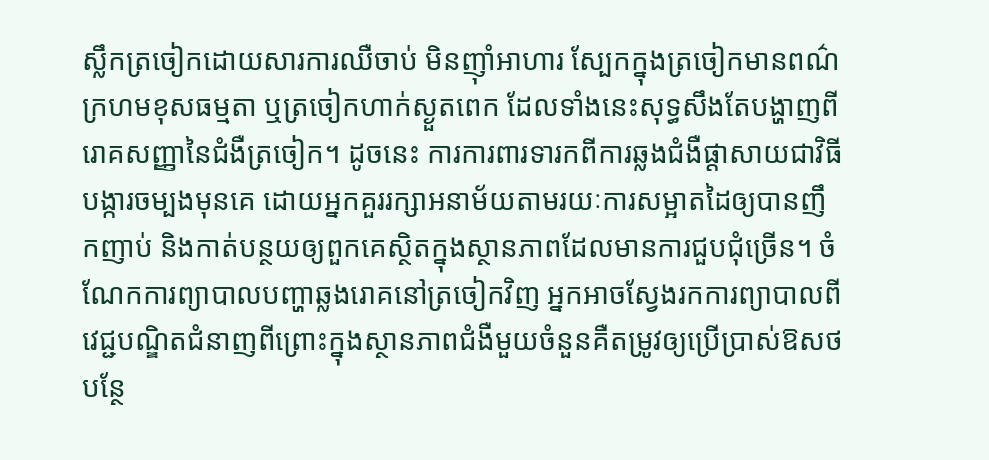ស្លឹកត្រចៀកដោយសារការឈឺចាប់ មិនញ៉ាំអាហារ ស្បែកក្នុងត្រចៀកមានពណ៌ក្រហមខុសធម្មតា ឬត្រចៀកហាក់ស្ងួតពេក ដែលទាំងនេះសុទ្ធសឹងតែបង្ហាញពីរោគសញ្ញានៃជំងឺត្រចៀក។ ដូចនេះ ការការពារទារកពីការឆ្លងជំងឺផ្ដាសាយជាវិធីបង្ការចម្បងមុនគេ ដោយអ្នកគួររក្សាអនាម័យតាមរយៈការសម្អាតដៃឲ្យបានញឹកញាប់ និងកាត់បន្ថយឲ្យពួកគេស្ថិតក្នុងស្ថានភាពដែលមានការជួបជុំច្រើន។ ចំណែកការព្យាបាលបញ្ហាឆ្លងរោគនៅត្រចៀកវិញ អ្នកអាចស្វែងរកការព្យាបាលពីវេជ្ជបណ្ឌិតជំនាញពីព្រោះក្នុងស្ថានភាពជំងឺមួយចំនួនគឺតម្រូវឲ្យប្រើប្រាស់ឱសថ បន្ថែ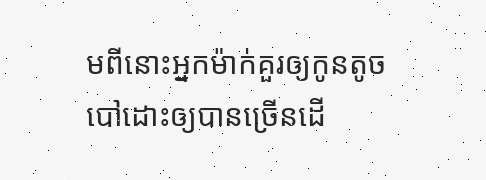មពីនោះអ្នកម៉ាក់គួរឲ្យកូនតូចបៅដោះឲ្យបានច្រើនដើ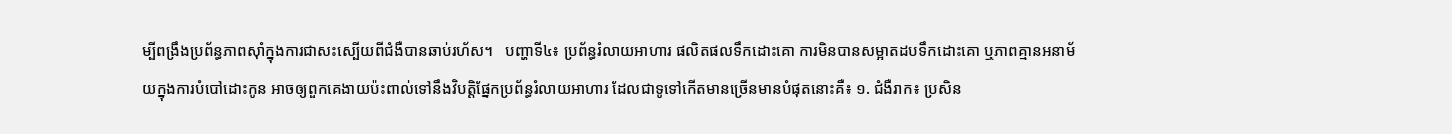ម្បីពង្រឹងប្រព័ន្ធភាពស៊ាំក្នុងការជាសះស្បើយពីជំងឺបានឆាប់រហ័ស។   បញ្ហាទី៤៖ ប្រព័ន្ធរំលាយអាហារ ផលិតផលទឹកដោះគោ ការមិនបានសម្អាតដបទឹកដោះគោ ឬភាពគ្មានអនាម័យក្នុងការបំបៅដោះកូន អាចឲ្យពួកគេងាយប៉ះពាល់ទៅនឹងវិបត្តិផ្នែកប្រព័ន្ធរំលាយអាហារ ដែលជាទូទៅកើតមានច្រើនមានបំផុតនោះគឺ៖ ១. ជំងឺរាក៖ ប្រសិន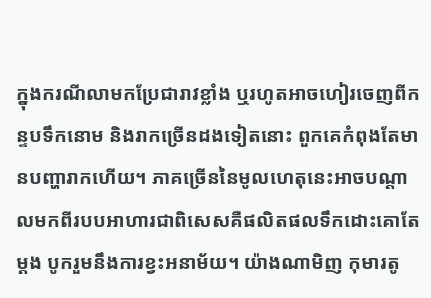ក្នុងករណីលាមកប្រែជារាវខ្លាំង ឬរហូតអាចហៀរចេញពីកន្ទបទឹកនោម និងរាកច្រើនដងទៀតនោះ ពួកគេកំពុងតែមានបញ្ហារាកហើយ។ ភាគច្រើននៃមូលហេតុនេះអាចបណ្ដាលមកពីរបបអាហារជាពិសេសគឺផលិតផលទឹកដោះគោតែម្ដង បូករួមនឹងការខ្វះអនាម័យ។ យ៉ាងណាមិញ កុមារតូ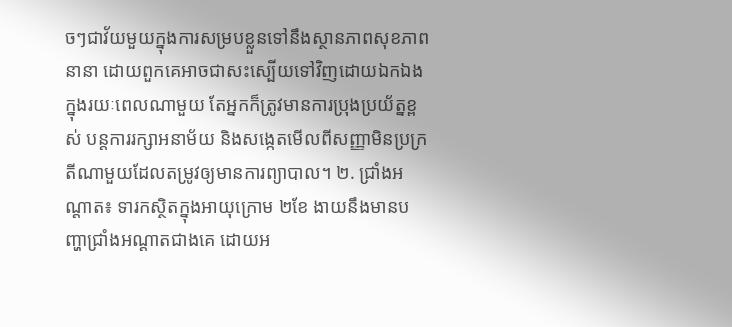ចៗជាវ័យមួយក្នុងការសម្របខ្លួនទៅនឹងស្ថានភាពសុខភាពនានា ដោយពួកគេអាចជាសះស្បើយទៅវិញដោយឯកឯងក្នុងរយៈពេលណាមួយ តែអ្នកក៏ត្រូវមានការប្រុងប្រយ័ត្នខ្ពស់ បន្តការរក្សាអនាម័យ និងសង្កេតមើលពីសញ្ញាមិនប្រក្រតីណាមួយដែលតម្រូវឲ្យមានការព្យាបាល។ ២. ជ្រាំងអណ្ដាត៖ ទារកស្ថិតក្នុងអាយុក្រោម ២ខែ ងាយនឹងមានបញ្ហាជ្រាំងអណ្ដាតជាងគេ ដោយអ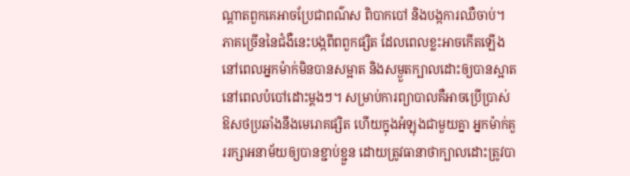ណ្ដាតពួកគេអាចប្រែជាពណ៌ស ពិបាកបៅ និងបង្កការឈឺចាប់។ ភាគច្រើននៃជំងឺនេះបង្កពីពពួកផ្សិត ដែលពេលខ្លះអាចកើតឡើងនៅពេលអ្នកម៉ាក់មិនបានសម្អាត និងសម្ងួតក្បាលដោះឲ្យបានស្អាតនៅពេលបំបៅដោះម្ដងៗ។ សម្រាប់ការព្យាបាលគឺអាចប្រើប្រាស់ឱសថប្រឆាំងនឹងមេរោគផ្សិត ហើយក្នុងអំឡុងជាមួយគ្នា អ្នកម៉ាក់គួររក្សាអនាម័យឲ្យបានខ្ជាប់ខ្ជួន ដោយត្រូវធានាថាក្បាលដោះត្រូវបា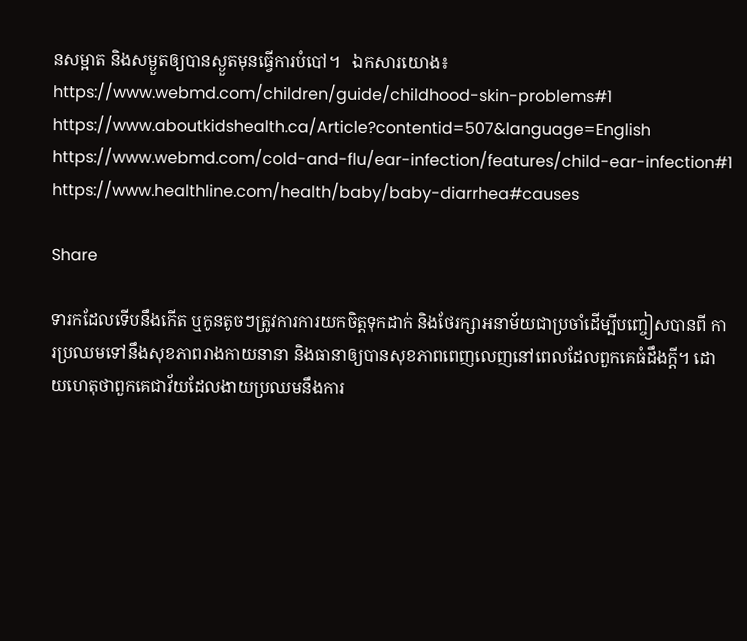នសម្អាត និងសម្ងួតឲ្យបានស្ងួតមុនធ្វើការបំបៅ។   ឯកសារយោង៖ https://www.webmd.com/children/guide/childhood-skin-problems#1 https://www.aboutkidshealth.ca/Article?contentid=507&language=English https://www.webmd.com/cold-and-flu/ear-infection/features/child-ear-infection#1 https://www.healthline.com/health/baby/baby-diarrhea#causes

Share

ទារកដែលទើបនឹងកើត ឬកូនតូចៗត្រូវការការយកចិត្តទុកដាក់ និងថែរក្សាអនាម័យជាប្រចាំដើម្បីបញ្ចៀសបានពី ការប្រឈមទៅនឹងសុខភាពរាងកាយនានា និងធានាឲ្យបានសុខភាពពេញលេញនៅពេលដែលពួកគេធំដឹងក្ដី។ ដោយហេតុថាពួកគេជាវ័យដែលងាយប្រឈមនឹងការ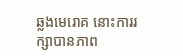ឆ្លងមេរោគ នោះការរក្សាបានភាព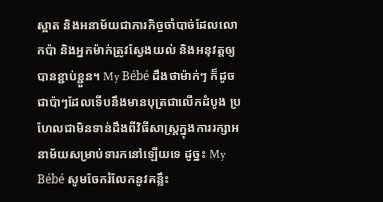ស្អាត និងអនាម័យជាភារកិច្ចចាំបាច់ដែលលោកប៉ា និងអ្នកម៉ាក់ត្រូវស្វែងយល់ និងអនុវត្តឲ្យបានខ្ជាប់ខ្ជួន។ My Bébé ដឹងថាម៉ាក់ៗ ក៏ដូចជាប៉ាៗដែលទើបនឹងមានបុត្រជាលើកដំបូង ប្រហែលជាមិនទាន់ដឹងពីវិធីសាស្រ្តក្នុងការរក្សាអនាម័យសម្រាប់ទារកនៅឡើយទេ ដូច្នះ My Bébé សូមចែករំលែកនូវគន្លឹះ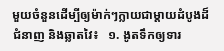មួយចំនួនដើម្បីឲ្យម៉ាក់ៗក្លាយជាម្តាយដំបូងដ៏ជំនាញ និងឆ្លាតវៃ៖   ១. ងូតទឹកឲ្យទារ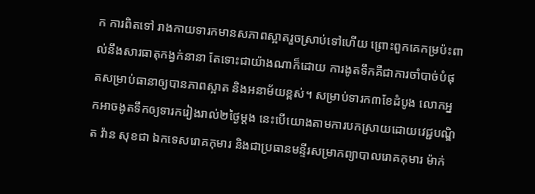ក ការពិតទៅ រាងកាយទារកមានសភាពស្អាតរួចស្រាប់ទៅហើយ ព្រោះពួកគេកម្រប៉ះពាល់នឹងសារធាតុកង្វក់នានា តែទោះជាយ៉ាងណាក៏ដោយ ការងូតទឹកគឺជាការចាំបាច់បំផុតសម្រាប់ធានាឲ្យបានភាពស្អាត និងអនាម័យខ្ពស់។ សម្រាប់ទារក៣ខែដំបូង លោកអ្នកអាចងូតទឹកឲ្យទារករៀងរាល់២ថ្ងៃម្តង នេះបើយោងតាមការបកស្រាយដោយវេជ្ជបណ្ឌិត វ៉ាន សុខជា ឯកទេសរោគកុមារ និងជាប្រធានមន្ទីរសម្រាកព្យាបាលរោគកុមារ ម៉ាក់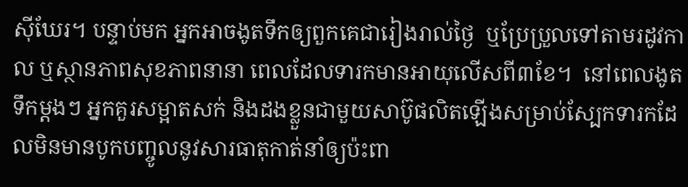ស៊ីឃែរ។ បន្ទាប់មក អ្នកអាចងូតទឹកឲ្យពួកគេជារៀងរាល់ថ្ងៃ  ឬប្រែប្រួលទៅតាមរដូវកាល ឬស្ថានភាពសុខភាពនានា ពេលដែលទារកមានអាយុលើសពី៣ខែ។  នៅពេលងូតទឹកម្ដងៗ អ្នកគួរសម្អាតសក់ និងដងខ្លួនជាមួយសាប៊ូផលិតឡើងសម្រាប់ស្បែកទារកដែលមិនមានបូកបញ្ចូលនូវសារធាតុកាត់នាំឲ្យប៉ះពា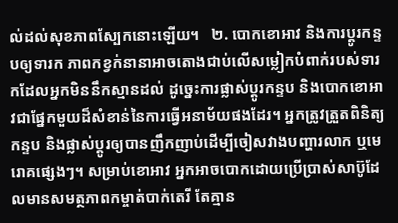ល់ដល់សុខភាពស្បែកនោះឡើយ។   ២. បោកខោអាវ និងការប្តូរកន្ទបឲ្យទារក ភាពកខ្វក់នានាអាចតោងជាប់លើសម្លៀកបំពាក់របស់ទារកដែលអ្នកមិននឹកស្មានដល់ ដូច្នេះការផ្លាស់ប្តូរកន្ទប និងបោកខោអាវជាផ្នែកមួយដ៏សំខាន់នៃការធ្វើអនាម័យផងដែរ។ អ្នកត្រូវត្រួតពិនិត្យកន្ទប និងផ្លាស់ប្តូរឲ្យបានញឹកញាប់ដើម្បីចៀសវាងបញ្ហារលាក ឬមេរោគផ្សេងៗ។ សម្រាប់ខោអាវ អ្នកអាចបោកដោយប្រើប្រាស់សាប៊ូដែលមានសមត្ថភាពកម្ចាត់បាក់តេរី តែគ្មាន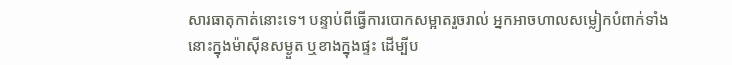សារធាតុកាត់នោះទេ។ បន្ទាប់ពីធ្វើការបោកសម្អាតរួចរាល់ អ្នកអាចហាលសម្លៀកបំពាក់ទាំងនោះក្នុងម៉ាស៊ីនសម្ងួត ឬខាងក្នុងផ្ទះ ដើម្បីប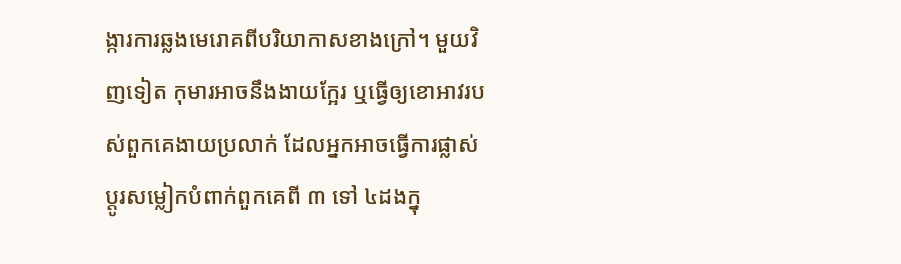ង្ការការឆ្លងមេរោគពីបរិយាកាសខាងក្រៅ។ មួយវិញទៀត កុមារអាចនឹងងាយក្អែរ ឬធ្វើឲ្យខោអាវរបស់ពួកគេងាយប្រលាក់ ដែលអ្នកអាចធ្វើការផ្លាស់ប្តូរសម្លៀកបំពាក់ពួកគេពី ៣ ទៅ ៤ដងក្នុ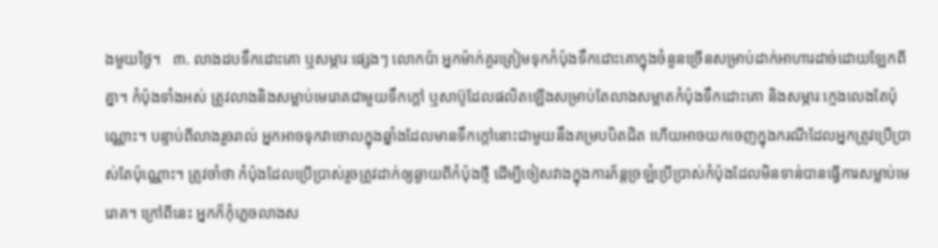ងមួយថ្ងៃ។   ៣. លាងដបទឹកដោះគោ ឬសម្ភារៈផ្សេងៗ លោកប៉ា អ្នកម៉ាក់គួរត្រៀមទុកកំប៉ុងទឹកដោះគោក្នុងចំនួនច្រើនសម្រាប់ដាក់អាហារដាច់ដោយឡែកពីគ្នា។ កំប៉ុងទាំងអស់ ត្រូវលាងនិងសម្លាប់មេរោគជាមួយទឹកក្ដៅ ឬសាប៊ូដែលផលិតឡើងសម្រាប់តែលាងសម្អាតកំប៉ុងទឹកដោះគោ និងសម្ភារៈក្មេងលេងតែប៉ុណ្ណោះ។ បន្ទាប់ពីលាងរួចរាល់ អ្នកអាចទុកវាចោលក្នុងឆ្នាំងដែលមានទឹកក្ដៅនោះជាមួយនឹងគម្របបិតជិត ហើយអាចយកចេញក្នុងករណីដែលអ្នកត្រូវប្រើប្រាស់តែប៉ុណ្ណោះ។ ត្រូវចាំថា កំប៉ុងដែលប្រើប្រាស់រួចត្រូវដាក់ឲ្យឆ្ងាយពីកំប៉ុងថ្មី ដើម្បីចៀសវាងក្នុងការភ័ន្តច្រឡំប្រើប្រាស់កំប៉ុងដែលមិនទាន់បានធ្វើការសម្លាប់មេរោគ។ ក្រៅពីនេះ អ្នកក៏កុំភ្លេចលាងស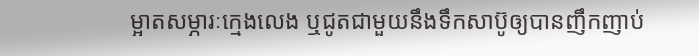ម្អាតសម្ភារៈក្មេងលេង ឬជូតជាមួយនឹងទឹកសាប៊ូឲ្យបានញឹកញាប់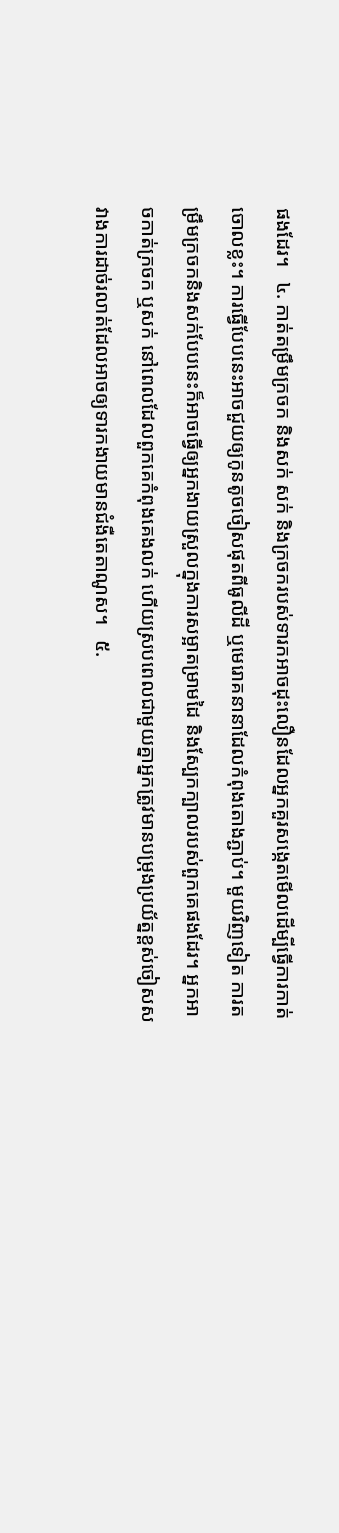ផងដែរ។   ៤. កាត់តម្រឹមក្រចក និងសក់ សក់ និងក្រចករបស់ទារកអាចដុះលឿនដែលអ្នកគួរសង្កេតមើលដើម្បីធ្វើការកាត់ចោលខ្លះ។ ការធ្វើបែបនេះអាចជួយឲ្យកូនតូចចៀសផុតពីធូលីដី ឬមេរោគនានាដែលកំពុងតោងភ្ជាប់។ មួយវិញទៀត ការតម្រឹមក្រចកនិងសក់បែបនេះក៏អាចធ្វើឲ្យអ្នកងាយស្រួលក្នុងការសម្អាតម្រាមដៃ និងស្បែកក្បាលរបស់ពួកគេផងដែរ។ អ្នកអាចកាត់ក្រចក ឬសក់ នៅពេលដែលពួកគេកំពុងគេងលក់ ហើយស្របពេលជាមួយគ្នាអ្នកត្រូវមានបម្រុងប្រយ័ត្នខ្ពស់ចៀសសវាងការដាច់រលាត់ដែលអាចឲ្យទារកងាយមានជំងឺតេតាណូស។   ៥.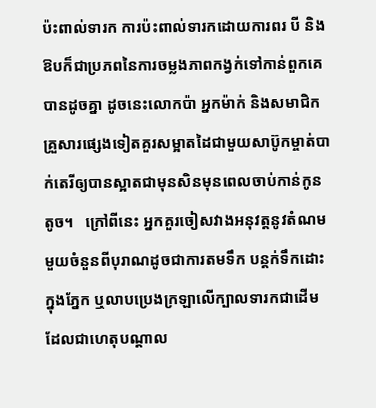ប៉ះពាល់ទារក ការប៉ះពាល់ទារកដោយការពរ បី និងឱបក៏ជាប្រភពនៃការចម្លងភាពកង្វក់ទៅកាន់ពួកគេបានដូចគ្នា ដូចនេះលោកប៉ា អ្នកម៉ាក់ និងសមាជិកគ្រួសារផ្សេងទៀតគួរសម្អាតដៃជាមួយសាប៊ូកម្ចាត់បាក់តេរីឲ្យបានស្អាតជាមុនសិនមុនពេលចាប់កាន់កូនតូច។   ក្រៅពីនេះ អ្នកគួរចៀសវាងអនុវត្តនូវតំណមមួយចំនួនពីបុរាណដូចជាការតមទឹក បន្តក់ទឹកដោះក្នុងភ្នែក ឬលាបប្រេងក្រឡាលើក្បាលទារកជាដើម ដែលជាហេតុបណ្ដាល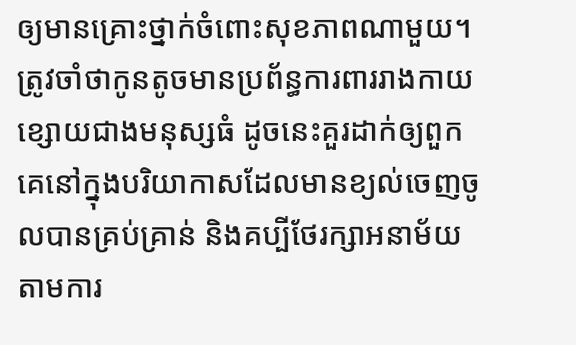ឲ្យមានគ្រោះថ្នាក់ចំពោះសុខភាពណាមួយ។ ត្រូវចាំថាកូនតូចមានប្រព័ន្ធការពាររាងកាយខ្សោយជាងមនុស្សធំ ដូចនេះគួរដាក់ឲ្យពួកគេនៅក្នុងបរិយាកាសដែលមានខ្យល់ចេញចូលបានគ្រប់គ្រាន់ និងគប្បីថែរក្សាអនាម័យតាមការ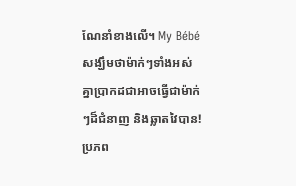ណែនាំខាងលើ។ My Bébé សង្ឃឹមថាម៉ាក់ៗទាំងអស់គ្នាប្រាកដជាអាចធ្វើជាម៉ាក់ៗដ៏ជំនាញ និងឆ្លាតវៃបាន!   ប្រភព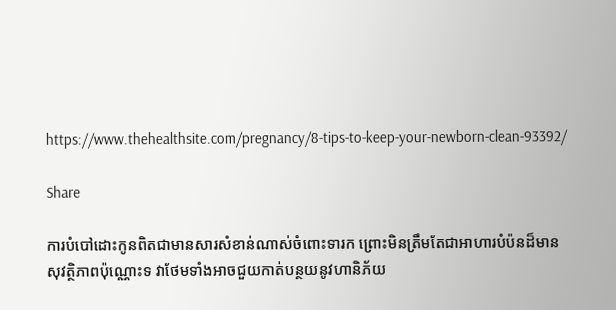https://www.thehealthsite.com/pregnancy/8-tips-to-keep-your-newborn-clean-93392/

Share

ការបំបៅដោះកូនពិតជាមានសារសំខាន់ណាស់ចំពោះទារក ព្រោះមិនត្រឹមតែជាអាហារបំប៉នដ៏មានសុវត្ថិភាពប៉ុណ្ណោះទ វាថែមទាំងអាចជួយកាត់បន្ថយនូវហានិភ័យ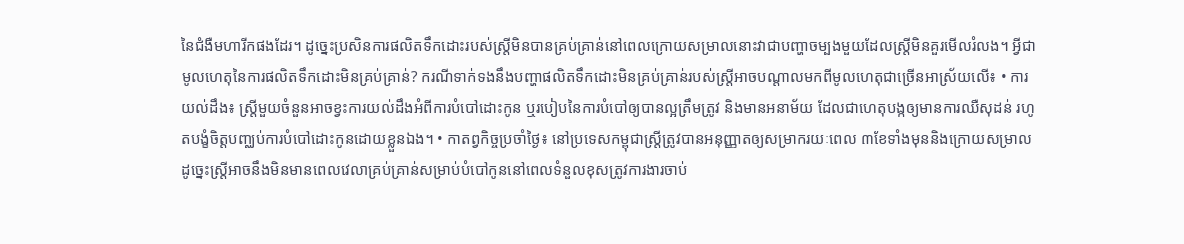នៃជំងឺមហារីកផងដែរ។ ដូច្នេះប្រសិនការផលិតទឹកដោះរបស់ស្ត្រីមិនបានគ្រប់គ្រាន់នៅពេលក្រោយសម្រាលនោះវាជាបញ្ហាចម្បងមួយដែលស្ត្រីមិនគួរមើលរំលង។ អ្វីជាមូលហេតុនៃការផលិតទឹកដោះមិនគ្រប់គ្រាន់? ករណីទាក់ទងនឹងបញ្ហាផលិតទឹកដោះមិនគ្រប់គ្រាន់របស់ស្ត្រីអាចបណ្តាលមកពីមូលហេតុជាច្រើនអាស្រ័យលើ៖ • ការយល់ដឹង៖ ស្ត្រីមួយចំនួនអាចខ្វះការយល់ដឹងអំពីការបំបៅដោះកូន ឬរបៀបនៃការបំបៅឲ្យបានល្អត្រឹមត្រូវ និងមានអនាម័យ ដែលជាហេតុបង្កឲ្យមានការឈឺសុដន់ រហូតបង្ខំចិត្តបញ្ឈប់ការបំបៅដោះកូនដោយខ្លួនឯង។ • កាតព្វកិច្ចប្រចាំថ្ងៃ៖ នៅប្រទេសកម្ពុជាស្ត្រីត្រូវបានអនុញ្ញាតឲ្យសម្រាករយៈពេល ៣ខែទាំងមុននិងក្រោយសម្រាល ដូច្នេះស្ត្រីអាចនឹងមិនមានពេលវេលាគ្រប់គ្រាន់សម្រាប់បំបៅកូននៅពេលទំនួលខុសត្រូវការងារចាប់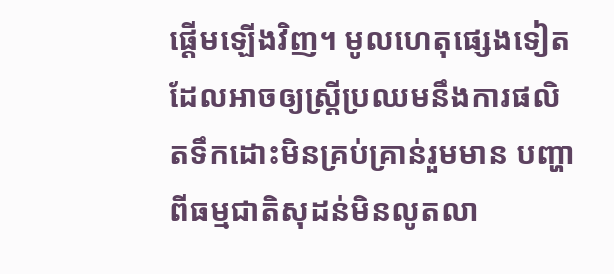ផ្តើមឡើងវិញ។ មូលហេតុផ្សេងទៀតដែលអាចឲ្យស្ត្រីប្រឈមនឹងការផលិតទឹកដោះមិនគ្រប់គ្រាន់រួមមាន បញ្ហាពីធម្មជាតិសុដន់មិនលូតលា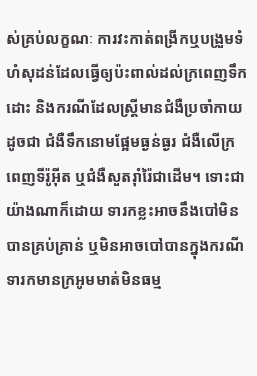ស់គ្រប់លក្ខណៈ ការវះកាត់ពង្រីកឬបង្រួមទំហំសុដន់ដែលធ្វើឲ្យប៉ះពាល់ដល់ក្រពេញទឹកដោះ និងករណីដែលស្ត្រីមានជំងឺប្រចាំកាយដូចជា ជំងឺទឹកនោមផ្អែមធ្ងន់ធ្ងរ ជំងឺលើក្រពេញទីរ៉ូអុីត ឬជំងឺសួតរ៉ាំរ៉ៃជាដើម។ ទោះជាយ៉ាងណាក៏ដោយ ទារកខ្លះអាចនឹងបៅមិនបានគ្រប់គ្រាន់ ឬមិនអាចបៅបានក្នុងករណីទារកមានក្រអូមមាត់មិនធម្ម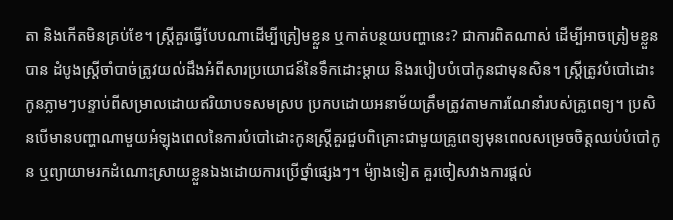តា និងកើតមិនគ្រប់ខែ។ ស្ត្រីគួរធ្វើបែបណាដើម្បីត្រៀមខ្លួន ឬកាត់បន្ថយបញ្ហានេះ? ជាការពិតណាស់ ដើម្បីអាចត្រៀមខ្លួនបាន ដំបូងស្ត្រីចាំបាច់ត្រូវយល់ដឹងអំពីសារប្រយោជន៍នៃទឹកដោះម្តាយ និងរបៀបបំបៅកូនជាមុនសិន។ ស្ត្រីត្រូវបំបៅដោះកូនភ្លាមៗបន្ទាប់ពីសម្រាលដោយឥរិយាបទសមស្រប ប្រកបដោយអនាម័យត្រឹមត្រូវតាមការណែនាំរបស់គ្រូពេទ្យ។ ប្រសិនបើមានបញ្ហាណាមួយអំឡុងពេលនៃការបំបៅដោះកូនស្ត្រីគួរជួបពិគ្រោះជាមួយគ្រូពេទ្យមុនពេលសម្រេចចិត្តឈប់បំបៅកូន ឬព្យាយាមរកដំណោះស្រាយខ្លួនឯងដោយការប្រើថ្នាំផ្សេងៗ។ ម៉្យាងទៀត គួរចៀសវាងការផ្តល់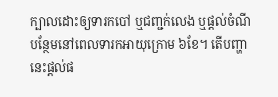ក្បាលដោះឲ្យទារកបៅ ឬជញ្ជក់លេង ឬផ្តល់ចំណីបន្ថែមនៅពេលទារកអាយុក្រោម ៦ខែ។ តើបញ្ហានេះផ្តល់ផ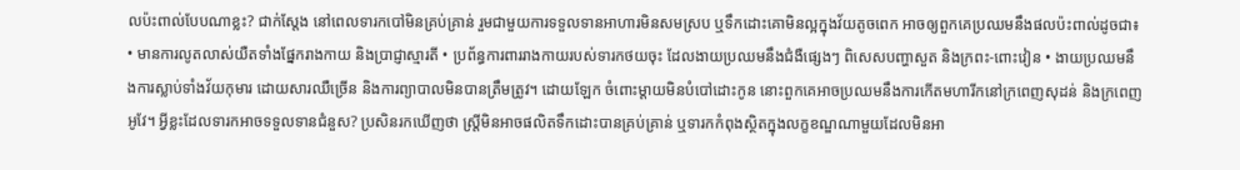លប៉ះពាល់បែបណាខ្លះ? ជាក់ស្តែង នៅពេលទារកបៅមិនគ្រប់គ្រាន់ រួមជាមួយការទទួលទានអាហារមិនសមស្រប ឬទឹកដោះគោមិនល្អក្នុងវ័យតូចពេក អាចឲ្យពួកគេប្រឈមនឹងផលប៉ះពាល់ដូចជា៖ • មានការលូតលាស់យឺតទាំងផ្នែករាងកាយ និងប្រាជ្ញាស្មារតី • ប្រព័ន្ធការពាររាងកាយរបស់ទារកថយចុះ ដែលងាយប្រឈមនឹងជំងឺផ្សេងៗ ពិសេសបញ្ហាសួត និងក្រពះ-ពោះវៀន • ងាយប្រឈមនឹងការស្លាប់ទាំងវ័យកុមារ ដោយសារឈឺច្រើន និងការព្យាបាលមិនបានត្រឹមត្រូវ។ ដោយឡែក ចំពោះម្តាយមិនបំបៅដោះកូន នោះពួកគេអាចប្រឈមនឹងការកើតមហារីកនៅក្រពេញសុដន់ និងក្រពេញអូវែ។ អ្វីខ្លះដែលទារកអាចទទួលទានជំនួស? ប្រសិនរកឃើញថា ស្ត្រីមិនអាចផលិតទឹកដោះបានគ្រប់គ្រាន់ ឬទារកកំពុងស្ថិតក្នុងលក្ខខណ្ឌណាមួយដែលមិនអា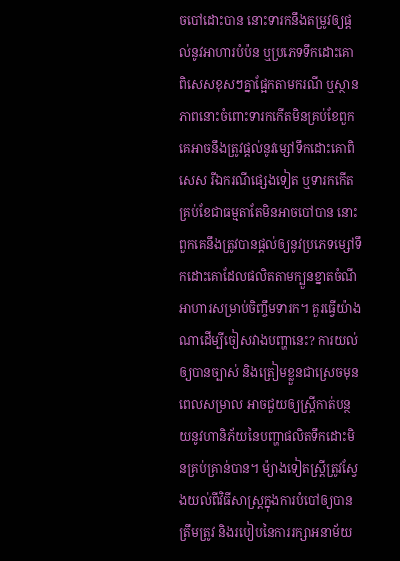ចបៅដោះបាន នោះទារកនឹងតម្រូវឲ្យផ្តល់នូវអាហារបំប៉ន ឬប្រភេទទឹកដោះគោពិសេសខុសៗគ្នាផ្អែកតាមករណី ឬស្ថានភាពនោះចំពោះទារកកើតមិនគ្រប់ខែពួកគេអាចនឹងត្រូវផ្តល់នូវម្សៅទឹកដោះគោពិសេស រីឯករណីផ្សេងទៀត ឬទារកកើតគ្រប់ខែជាធម្មតាតែមិនអាចបៅបាន នោះពួកគេនឹងត្រូវបានផ្តល់ឲ្យនូវប្រភេទម្សៅទឹកដោះគោដែលផលិតតាមក្បួនខ្នាតចំណីអាហារសម្រាប់ចិញ្ចឹមទារក។ គួរធ្វើយ៉ាងណាដើម្បីចៀសវាងបញ្ហានេះ? ការយល់ឲ្យបានច្បាស់ និងត្រៀមខ្លួនជាស្រេចមុនពេលសម្រាល អាចជួយឲ្យស្ត្រីកាត់បន្ថយនូវហានិភ័យនៃបញ្ហាផលិតទឹកដោះមិនគ្រប់គ្រាន់បាន។ ម៉្យាងទៀតស្ត្រីត្រូវស្វែងយល់ពីវិធីសាស្រ្តក្នុងការបំបៅឲ្យបានត្រឹមត្រូវ និងរបៀបនៃការរក្សាអនាម័យ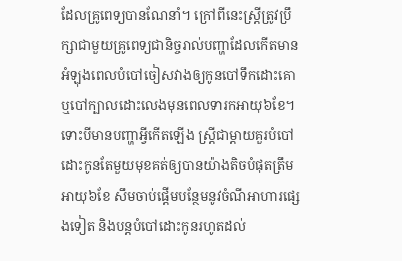ដែលគ្រូពេទ្យបានណែនាំ។ ក្រៅពីនេះស្ត្រីត្រូវប្រឹក្សាជាមួយគ្រូពេទ្យជានិច្ចរាល់បញ្ហាដែលកើតមានអំឡុងពេលបំបៅចៀសវាងឲ្យកូនបៅទឹកដោះគោ ឬបៅក្បាលដោះលេងមុនពេលទារកអាយុ៦ខែ។ ទោះបីមានបញ្ហាអ្វីកើតឡើង ស្ត្រីជាម្តាយគួរបំបៅដោះកូនតែមួយមុខគត់ឲ្យបានយ៉ាងតិចបំផុតត្រឹមអាយុ៦ខែ សឹមចាប់ផ្តើមបន្ថែមនូវចំណីអាហារផ្សេងទៀត និងបន្តបំបៅដោះកូនរហូតដល់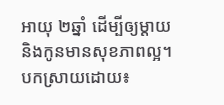អាយុ ២ឆ្នាំ ដើម្បីឲ្យម្តាយ និងកូនមានសុខភាពល្អ។ បកស្រាយដោយ៖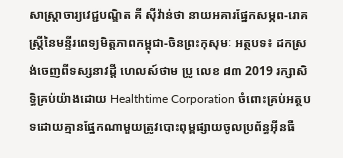សាស្ត្រាចារ្យវេជ្ជបណ្ឌិត គី សុីវ៉ាន់ថា នាយអគារផ្នែកសម្ភព-រោគស្ត្រីនៃមន្ទីរពេទ្យមិត្តភាពកម្ពុជា-ចិនព្រះកុសុមៈ អត្ថបទ៖ ដកស្រង់ចេញពីទស្សនាវដ្ដី ហេលស៍ថាម ប្រូ លេខ ៨៣ 2019 រក្សាសិទ្ធិគ្រប់យ៉ាងដោយ Healthtime Corporation ចំពោះគ្រប់អត្ថបទដោយគ្មានផ្នែកណាមួយត្រូវបោះពុម្ពផ្សាយចូលប្រព័ន្ធអុីនធឺ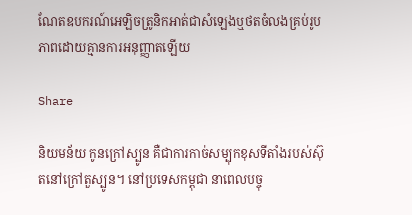ណែតឧបករណ៍អេឡិចត្រូនិកអាត់ជាសំឡេងឬថតចំលងគ្រប់រូបភាពដោយគ្មានការអនុញ្ញាតឡើយ

Share

និយមន័យ កូនក្រៅស្បូន គឺជាការកាច់សម្បុកខុសទីតាំងរបស់ស៊ុតនៅក្រៅតួស្បូន។ នៅប្រទេសកម្ពុជា នាពេលបច្ចុ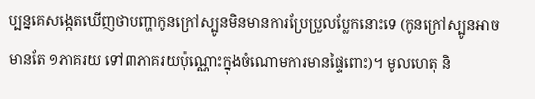ប្បន្នគេសង្កេតឃើញថាបញ្ហាកូនក្រៅស្បូនមិនមានការប្រែប្រួលប្លែកនោះទេ (កូនក្រៅស្បូនអាចមានតែ ១ភាគរយ ទៅ៣ភាគរយប៉ុណ្ណោះក្នុងចំណោមការមានផ្ទៃពោះ)។ មូលហេតុ និ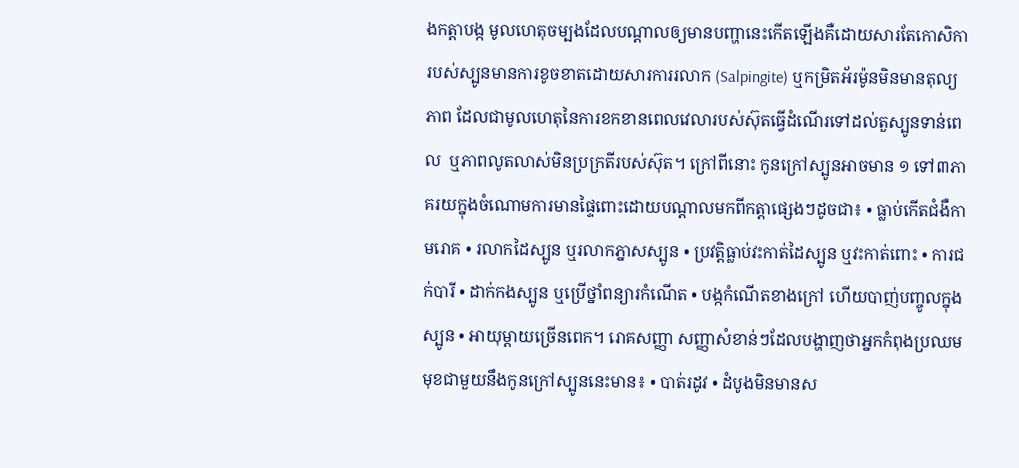ងកត្តាបង្ក មូលហេតុចម្បងដែលបណ្តាលឲ្យមានបញ្ហានេះកើតឡើងគឺដោយសារតែកោសិការបស់ស្បូនមានការខូចខាតដោយសារការរលាក (Salpingite) ឬកម្រិតអ័រម៉ូនមិនមានតុល្យភាព ដែលជាមូលហេតុនៃការខកខានពេលវេលារបស់ស៊ុតធ្វើដំណើរទៅដល់តួស្បូនទាន់ពេល  ឬភាពលូតលាស់មិនប្រក្រតីរបស់ស៊ុត។ ក្រៅពីនោះ កូនក្រៅស្បូនអាចមាន ១ ទៅ៣ភាគរយក្នុងចំណោមការមានផ្ទៃពោះដោយបណ្ដាលមកពីកត្តាផ្សេងៗដូចជា៖ • ធ្លាប់កើតជំងឺកាមរោគ • រលាកដៃស្បូន ឬរលាកភ្នាសស្បូន • ប្រវត្តិធ្លាប់វះកាត់ដៃស្បូន ឬវះកាត់ពោះ • ការជក់បារី • ដាក់កងស្បូន ឬប្រើថ្នាំពន្យារកំណើត • បង្កកំណើតខាងក្រៅ ហើយបាញ់បញ្ចូលក្នុងស្បូន • អាយុម្តាយច្រើនពេក។ រោគសញ្ញា សញ្ញាសំខាន់ៗដែលបង្ហាញថាអ្នកកំពុងប្រឈមមុខជាមួយនឹងកូនក្រៅស្បូននេះមាន៖ • បាត់រដូវ • ដំបូងមិនមានស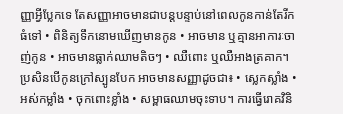ញ្ញាអ្វីប្លែកទេ តែសញ្ញាអាចមានជាបន្តបន្ទាប់នៅពេលកូនកាន់តែរីកធំទៅ • ពិនិត្យទឹកនោមឃើញមានកូន • អាចមាន ឬគ្មានអាការៈចាញ់កូន • អាចមានធ្លាក់ឈាមតិចៗ • ឈឺពោះ ឬឈឺអាងត្រគាក។ ប្រសិនបើកូនក្រៅស្បូនបែក អាចមានសញ្ញាដូចជា៖ • ស្លេកស្លាំង • អស់កម្លាំង • ចុកពោះខ្លាំង • សម្ពាធឈាមចុះទាប។ ការធ្វើរោគវិនិ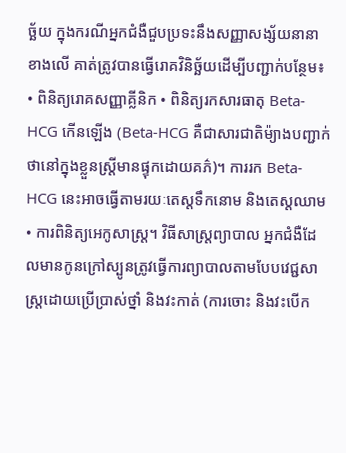ច្ឆ័យ ក្នុងករណីអ្នកជំងឺជួបប្រទះនឹងសញ្ញាសង្ស័យនានាខាងលើ គាត់ត្រូវបានធ្វើរោគវិនិច្ឆ័យដើម្បីបញ្ជាក់បន្ថែម៖ • ពិនិត្យរោគសញ្ញាគ្លីនិក • ពិនិត្យរកសារធាតុ Beta-HCG កើនឡើង (Beta-HCG គឺជាសារជាតិម៉្យាងបញ្ជាក់ថានៅក្នុងខ្លួនស្ត្រីមានផ្ទុកដោយគភ៌)។ ការរក Beta-HCG នេះអាចធ្វើតាមរយៈតេស្តទឹកនោម និងតេស្តឈាម • ការពិនិត្យអេកូសាស្រ្ត។ វិធីសាស្រ្តព្យាបាល អ្នកជំងឺដែលមានកូនក្រៅស្បូនត្រូវធ្វើការព្យាបាលតាមបែបវេជ្ជសាស្រ្តដោយប្រើប្រាស់ថ្នាំ និងវះកាត់ (ការចោះ និងវះបើក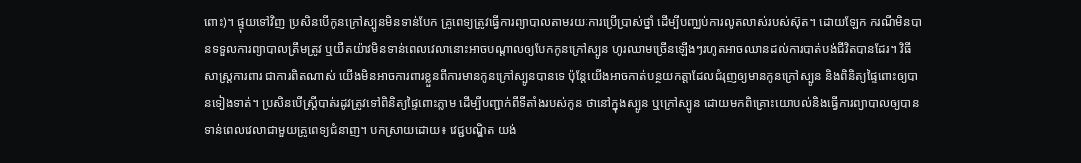ពោះ)។ ផ្ទុយទៅវិញ ប្រសិនបើកូនក្រៅស្បូនមិនទាន់បែក គ្រូពេទ្យត្រូវធ្វើការព្យាបាលតាមរយៈការប្រើប្រាស់ថ្នាំ ដើម្បីបញ្ឈប់ការលូតលាស់របស់ស៊ុត។ ដោយឡែក ករណីមិនបានទទួលការព្យាបាលត្រឹមត្រូវ ឬយឺតយ៉ាវមិនទាន់ពេលវេលានោះអាចបណ្តាលឲ្យបែកកូនក្រៅស្បូន ហូរឈាមច្រើនឡើងៗរហូតអាចឈានដល់ការបាត់បង់ជីវិតបានដែរ។ វិធីសាស្រ្តការពារ ជាការពិតណាស់ យើងមិនអាចការពារខ្លួនពីការមានកូនក្រៅស្បូនបានទេ ប៉ុន្តែយើងអាចកាត់បន្ថយកត្តាដែលជំរុញឲ្យមានកូនក្រៅស្បូន និងពិនិត្យផ្ទៃពោះឲ្យបានទៀងទាត់។ ប្រសិនបើស្រ្តីបាត់រដូវត្រូវទៅពិនិត្យផ្ទៃពោះភ្លាម ដើម្បីបញ្ជាក់ពីទីតាំងរបស់កូន ថានៅក្នុងស្បូន ឬក្រៅស្បូន ដោយមកពិគ្រោះយោបល់និងធ្វើការព្យាបាលឲ្យបានទាន់ពេលវេលាជាមួយគ្រូពេទ្យជំនាញ។ បកស្រាយដោយ៖ វេជ្ជបណ្ឌិត យង់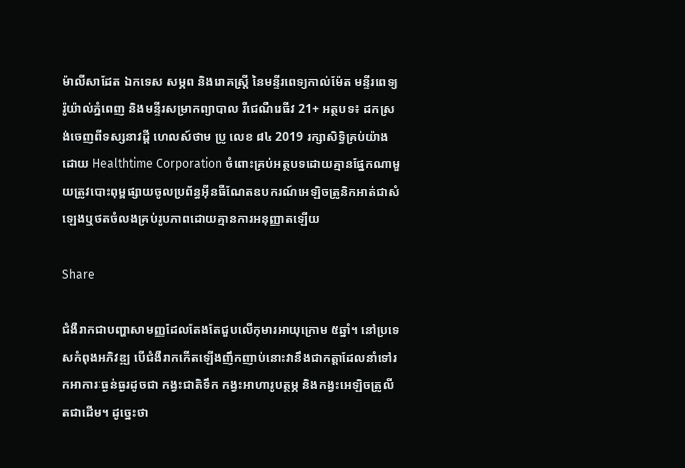ម៉ាលីសាដែត ឯកទេស សម្ភព និងរោគស្រ្តី នៃមន្ទីរពេទ្យកាល់ម៉ែត មន្ទីរពេទ្យរ៉ូយ៉ាល់ភ្នំពេញ និងមន្ទីរសម្រាកព្យាបាល រីជេណឺរេធីវ 21+ អត្ថបទ៖ ដកស្រង់ចេញពីទស្សនាវដ្ដី ហេលស៍ថាម ប្រូ លេខ ៨៤ 2019 រក្សាសិទ្ធិគ្រប់យ៉ាងដោយ Healthtime Corporation ចំពោះគ្រប់អត្ថបទដោយគ្មានផ្នែកណាមួយត្រូវបោះពុម្ពផ្សាយចូលប្រព័ន្ធអុីនធឺណែតឧបករណ៍អេឡិចត្រូនិកអាត់ជាសំឡេងឬថតចំលងគ្រប់រូបភាពដោយគ្មានការអនុញ្ញាតឡើយ

Share

ជំងឺរាកជាបញ្ហាសាមញ្ញដែលតែងតែជួបលើកុមារអាយុក្រោម ៥ឆ្នាំ។ នៅប្រទេសកំពុងអភិវឌ្ឍ បើជំងឺរាកកើតឡើងញឹកញាប់នោះវានឹងជាកត្តាដែលនាំទៅរកអាការៈធ្ងន់ធ្ងរដូចជា កង្វះជាតិទឹក កង្វះអាហារូបត្ថម្ភ និងកង្វះអេឡិចត្រូលីតជាដើម។ ដូច្នេះថា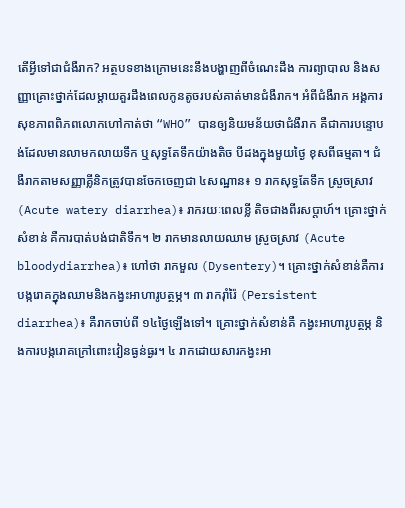តើអ្វីទៅជាជំងឺរាក? អត្ថបទខាងក្រោមនេះនឹងបង្ហាញពីចំណេះដឹង ការព្យាបាល និងសញ្ញាគ្រោះថ្នាក់ដែលម្តាយគួរដឹងពេលកូនតូចរបស់គាត់មានជំងឺរាក។ អំពីជំងឺរាក អង្គការសុខភាពពិភពលោកហៅកាត់ថា “WHO” បានឲ្យនិយមន័យថាជំងឺរាក គឺជាការបន្ទោបង់ដែលមានលាមកលាយទឹក ឬសុទ្ធតែទឹកយ៉ាងតិច បីដងក្នុងមួយថ្ងៃ ខុសពីធម្មតា។ ជំងឺរាកតាមសញ្ញាគ្លីនិកត្រូវបានចែកចេញជា ៤សណ្ឋាន៖ ១ រាកសុទ្ធតែទឹក ស្រួចស្រាវ (Acute watery diarrhea)៖ រាករយៈពេលខ្លី តិចជាងពីរសប្តាហ៍។ គ្រោះថ្នាក់សំខាន់ គឺការបាត់បង់ជាតិទឹក។ ២ រាកមានលាយឈាម ស្រួចស្រាវ (Acute bloodydiarrhea)៖ ហៅថា រាកមួល (Dysentery)។ គ្រោះថ្នាក់សំខាន់គឺការបង្ករោគក្នុងឈាមនិងកង្វះអាហារូបត្ថម្ភ។ ៣ រាករ៉ាំរ៉ៃ (Persistent diarrhea)៖ គឺរាកចាប់ពី ១៤ថ្ងៃឡើងទៅ។ គ្រោះថ្នាក់សំខាន់គឺ កង្វះអាហារូបត្ថម្ភ និងការបង្ករោគក្រៅពោះវៀនធ្ងន់ធ្ងរ។ ៤ រាកដោយសារកង្វះអា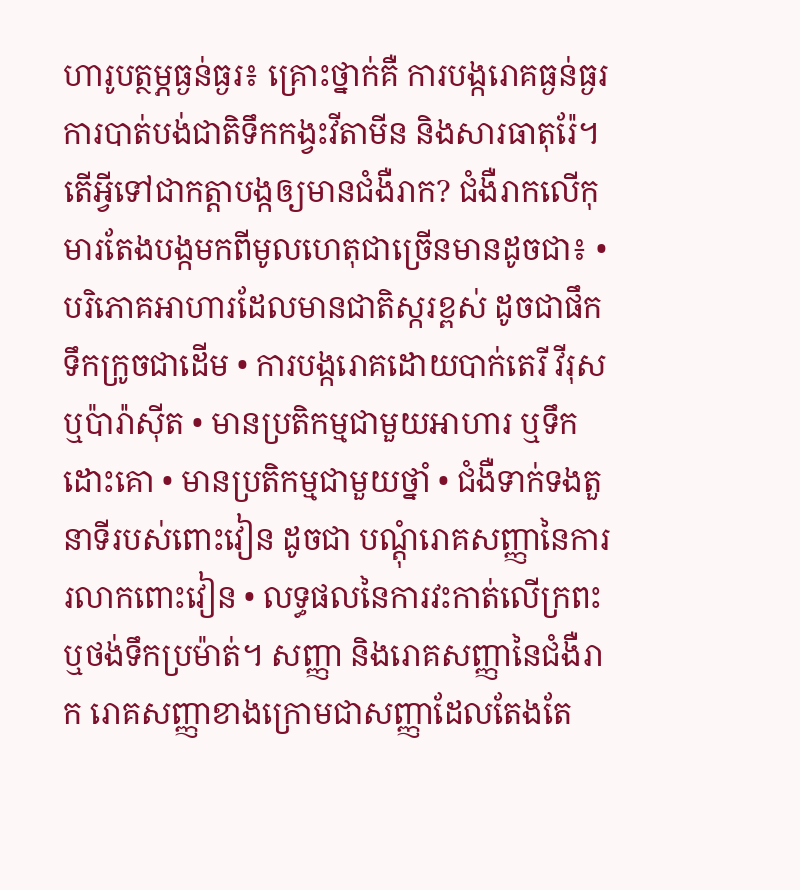ហារូបត្ថម្ភធ្ងន់ធ្ងរ៖ គ្រោះថ្នាក់គឺ ការបង្ករោគធ្ងន់ធ្ងរ ការបាត់បង់ជាតិទឹកកង្វះវីតាមីន និងសារធាតុរ៉ែ។ តើអ្វីទៅជាកត្តាបង្កឲ្យមានជំងឺរាក? ជំងឺរាកលើកុមារតែងបង្កមកពីមូលហេតុជាច្រើនមានដូចជា៖ • បរិភោគអាហារដែលមានជាតិស្ករខ្ពស់ ដូចជាផឹកទឹកក្រូចជាដើម • ការបង្ករោគដោយបាក់តេរី វីរុស ឬប៉ារ៉ាស៊ីត • មានប្រតិកម្មជាមួយអាហារ ឬទឹកដោះគោ • មានប្រតិកម្មជាមួយថ្នាំ • ជំងឺទាក់ទងតួនាទីរបស់ពោះវៀន ដូចជា បណ្តុំរោគសញ្ញានៃការរលាកពោះវៀន • លទ្ធផលនៃការវះកាត់លើក្រពះ ឬថង់ទឹកប្រម៉ាត់។ សញ្ញា និងរោគសញ្ញានៃជំងឺរាក រោគសញ្ញាខាងក្រោមជាសញ្ញាដែលតែងតែ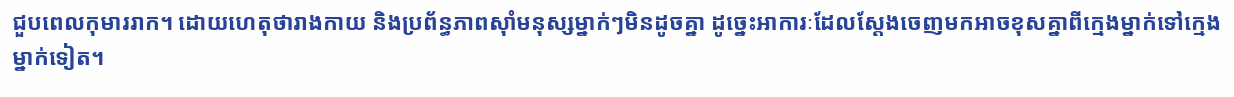ជួបពេលកុមាររាក។ ដោយហេតុថារាងកាយ និងប្រព័ន្ធភាពស៊ាំមនុស្សម្នាក់ៗមិនដូចគ្នា ដូច្នេះអាការៈដែលស្តែងចេញមកអាចខុសគ្នាពីក្មេងម្នាក់ទៅក្មេងម្នាក់ទៀត។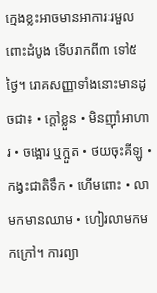ក្មេងខ្លះអាចមានអាការៈរមួលពោះដំបូង ទើបរាកពី៣ ទៅ៥ថ្ងៃ។ រោគសញ្ញាទាំងនោះមានដូចជា៖ • ក្តៅខ្លួន • មិនញ៉ាំអាហារ • ចង្អោរ ឬក្អួត • ថយចុះគីឡូ • កង្វះជាតិទឹក • ហើមពោះ • លាមកមានឈាម • ហៀរលាមកមកក្រៅ។ ការព្យា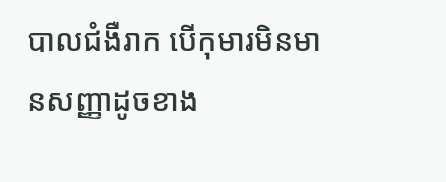បាលជំងឺរាក បើកុមារមិនមានសញ្ញាដូចខាង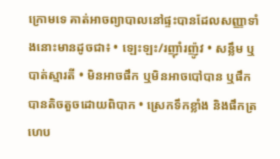ក្រោមទេ គាត់អាចព្យាបាលនៅផ្ទះបានដែលសញ្ញាទាំងនោះមានដូចជា៖ • ឡេះឡះ/រញ៉ាំរញ៉ូវ • សន្លឹម ឬបាត់ស្មារតី • មិនអាចផឹក ឬមិនអាចបៅបាន ឬផឹកបានតិចតួចដោយពិបាក • ស្រេកទឹកខ្លាំង និងផឹកត្រហេប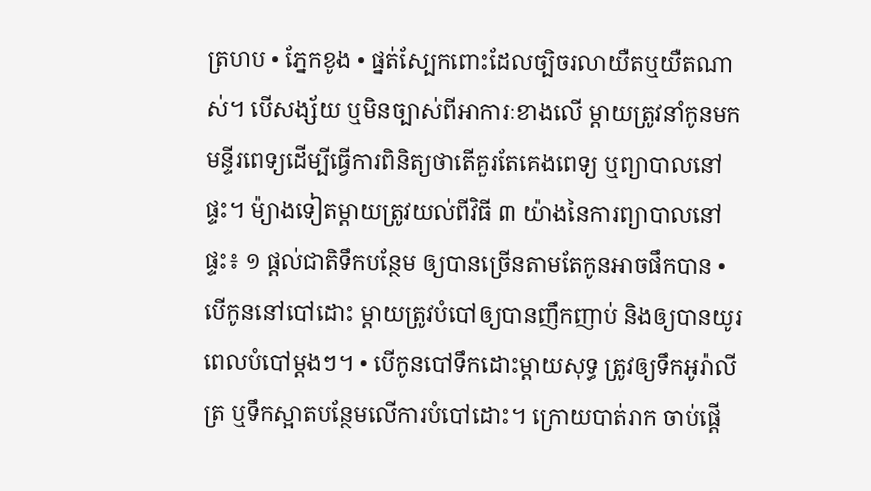ត្រហប • ភ្នែកខូង • ផ្នត់ស្បែកពោះដែលច្បិចរលាយឺតឬយឺតណាស់។ បើសង្ស័យ ឬមិនច្បាស់ពីអាការៈខាងលើ ម្តាយត្រូវនាំកូនមកមន្ទីរពេទ្យដើម្បីធ្វើការពិនិត្យថាតើគួរតែគេងពេទ្យ ឬព្យាបាលនៅផ្ទះ។ ម៉្យាងទៀតម្តាយត្រូវយល់ពីវិធី ៣ យ៉ាងនៃការព្យាបាលនៅផ្ទះ៖ ១ ផ្តល់ជាតិទឹកបន្ថែម ឲ្យបានច្រើនតាមតែកូនអាចផឹកបាន • បើកូននៅបៅដោះ ម្តាយត្រូវបំបៅឲ្យបានញឹកញាប់ និងឲ្យបានយូរពេលបំបៅម្តងៗ។ • បើកូនបៅទឹកដោះម្តាយសុទ្ធ ត្រូវឲ្យទឹកអូរ៉ាលីត្រ ឬទឹកស្អាតបន្ថែមលើការបំបៅដោះ។ ក្រោយបាត់រាក ចាប់ផ្តើ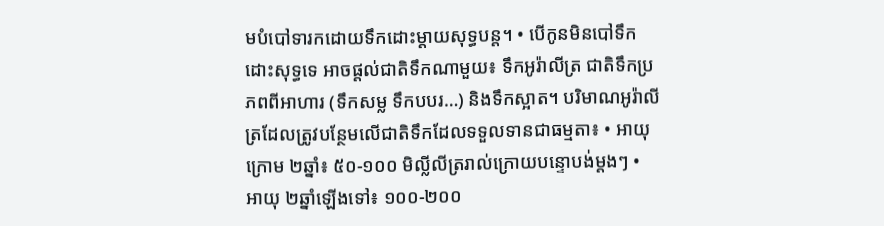មបំបៅទារកដោយទឹកដោះម្តាយសុទ្ធបន្ត។ • បើកូនមិនបៅទឹកដោះសុទ្ធទេ អាចផ្តល់ជាតិទឹកណាមួយ៖ ទឹកអូរ៉ាលីត្រ ជាតិទឹកប្រភពពីអាហារ (ទឹកសម្ល ទឹកបបរ…) និងទឹកស្អាត។ បរិមាណអូរ៉ាលីត្រដែលត្រូវបន្ថែមលើជាតិទឹកដែលទទួលទានជាធម្មតា៖ • អាយុក្រោម ២ឆ្នាំ៖ ៥០-១០០ មិល្លីលីត្ររាល់ក្រោយបន្ទោបង់ម្តងៗ • អាយុ ២ឆ្នាំឡើងទៅ៖ ១០០-២០០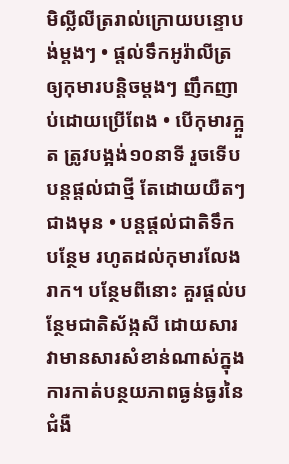មិល្លីលីត្ររាល់ក្រោយបន្ទោបង់ម្តងៗ • ផ្តល់ទឹកអូរ៉ាលីត្រឲ្យកុមារបន្តិចម្តងៗ ញឹកញាប់ដោយប្រើពែង • បើកុមារក្អួត ត្រូវបង្អង់១០នាទី រួចទើបបន្តផ្តល់ជាថ្មី តែដោយយឺតៗជាងមុន • បន្តផ្តល់ជាតិទឹកបន្ថែម រហូតដល់កុមារលែងរាក។ បន្ថែមពីនោះ គួរផ្តល់បន្ថែមជាតិស័ង្កសី ដោយសារវាមានសារសំខាន់ណាស់ក្នុងការកាត់បន្ថយភាពធ្ងន់ធ្ងរនៃជំងឺ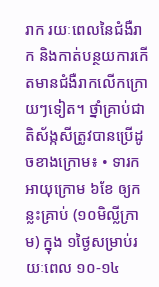រាក រយៈពេលនៃជំងឺរាក និងកាត់បន្ថយការកើតមានជំងឺរាកលើកក្រោយៗទៀត។ ថ្នាំគ្រាប់ជាតិស័ង្កសីត្រូវបានប្រើដូចខាងក្រោម៖ • ទារកអាយុក្រោម ៦ខែ ឲ្យកន្លះគ្រាប់ (១០មិលី្លក្រាម) ក្នុង ១ថ្ងៃសម្រាប់រយៈពេល ១០-១៤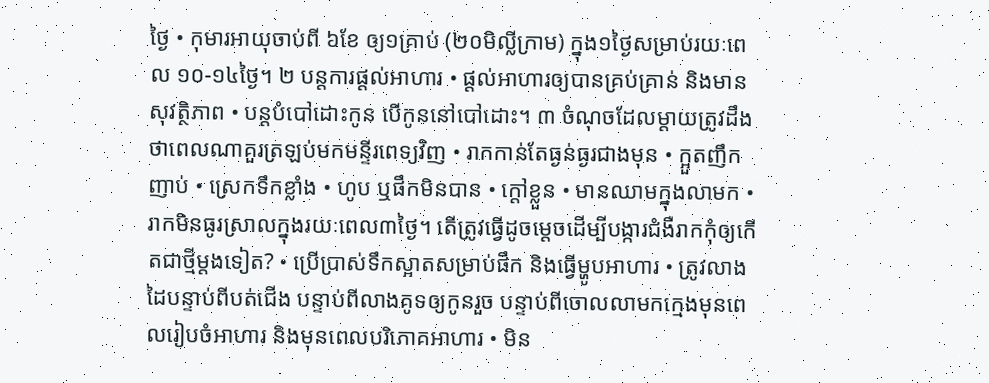ថ្ងៃ • កុមារអាយុចាប់ពី ៦ខែ ឲ្យ១គ្រាប់ (២០មិលី្លក្រាម) ក្នុង១ថ្ងៃសម្រាប់រយៈពេល ១០-១៤ថ្ងៃ។ ២ បន្តការផ្តល់អាហារ • ផ្តល់អាហារឲ្យបានគ្រប់គ្រាន់ និងមានសុវត្ថិភាព • បន្តបំបៅដោះកូន បើកូននៅបៅដោះ។ ៣ ចំណុចដែលម្តាយត្រូវដឹងថាពេលណាគួរត្រឡប់មកមន្ទីរពេទ្យវិញ • រាកកាន់តែធ្ងន់ធ្ងរជាងមុន • ក្អួតញឹកញាប់ • ស្រេកទឹកខ្លាំង • ហូប ឬផឹកមិនបាន • ក្តៅខ្លួន • មានឈាមក្នុងលាមក • រាកមិនធូរស្រាលក្នុងរយៈពេល៣ថ្ងៃ។ តើត្រូវធ្វើដូចម្តេចដើម្បីបង្ការជំងឺរាកកុំឲ្យកើតជាថ្មីម្តងទៀត? • ប្រើប្រាស់ទឹកស្អាតសម្រាប់ផឹក និងធ្វើម្ហូបអាហារ • ត្រូវលាងដៃបន្ទាប់ពីបត់ជើង បន្ទាប់ពីលាងគូទឲ្យកូនរួច បន្ទាប់ពីចោលលាមកក្មេងមុនពេលរៀបចំអាហារ និងមុនពេលបរិភោគអាហារ • មិន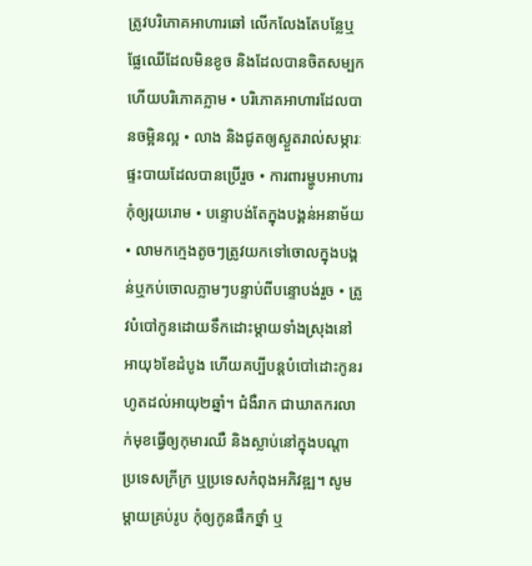ត្រូវបរិភោគអាហារឆៅ លើកលែងតែបន្លែឬផ្លែឈើដែលមិនខូច និងដែលបានចិតសម្បកហើយបរិភោគភ្លាម • បរិភោគអាហារដែលបានចម្អិនល្អ • លាង និងជូតឲ្យស្ងួតរាល់សម្ភារៈផ្ទះបាយដែលបានប្រើរួច • ការពារម្ហូបអាហារកុំឲ្យរុយរោម • បន្ទោបង់តែក្នុងបង្គន់អនាម័យ • លាមកក្មេងតូចៗត្រូវយកទៅចោលក្នុងបង្គន់ឬកប់ចោលភ្លាមៗបន្ទាប់ពីបន្ទោបង់រួច • ត្រូវបំបៅកូនដោយទឹកដោះម្តាយទាំងស្រុងនៅអាយុ៦ខែដំបូង ហើយគប្បីបន្តបំបៅដោះកូនរហូតដល់អាយុ២ឆ្នាំ។ ជំងឺរាក ជាឃាតករលាក់មុខធ្វើឲ្យកុមារឈឺ និងស្លាប់នៅក្នុងបណ្តាប្រទេសក្រីក្រ ឬប្រទេសកំពុងអភិវឌ្ឍ។ សូមម្តាយគ្រប់រូប កុំឲ្យកូនផឹកថ្នាំ ឬ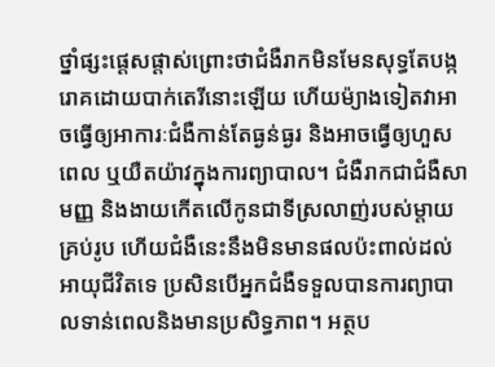ថ្នាំផ្សះផ្តេសផ្តាស់ព្រោះថាជំងឺរាកមិនមែនសុទ្ធតែបង្ករោគដោយបាក់តេរីនោះឡើយ ហើយម៉្យាងទៀតវាអាចធ្វើឲ្យអាការៈជំងឺកាន់តែធ្ងន់ធ្ងរ និងអាចធ្វើឲ្យហួសពេល ឬយឺតយ៉ាវក្នុងការព្យាបាល។ ជំងឺរាកជាជំងឺសាមញ្ញ និងងាយកើតលើកូនជាទីស្រលាញ់របស់ម្តាយគ្រប់រូប ហើយជំងឺនេះនឹងមិនមានផលប៉ះពាល់ដល់អាយុជីវិតទេ ប្រសិនបើអ្នកជំងឺទទួលបានការព្យាបាលទាន់ពេលនិងមានប្រសិទ្ធភាព។ អត្ថប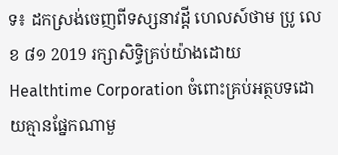ទ៖ ដកស្រង់ចេញពីទស្សនាវដ្ដី ហេលស៍ថាម ប្រូ លេខ ៨១ 2019 រក្សាសិទ្ធិគ្រប់យ៉ាងដោយ Healthtime Corporation ចំពោះគ្រប់អត្ថបទដោយគ្មានផ្នែកណាមួ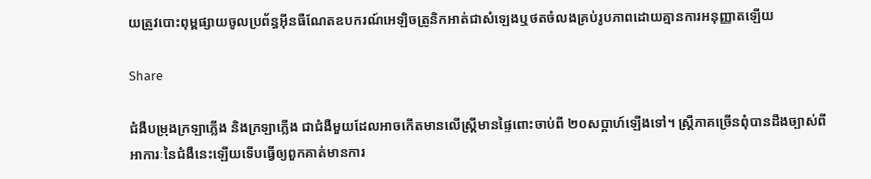យត្រូវបោះពុម្ពផ្សាយចូលប្រព័ន្ធអុីនធឺណែតឧបករណ៍អេឡិចត្រូនិកអាត់ជាសំឡេងឬថតចំលងគ្រប់រូបភាពដោយគ្មានការអនុញ្ញាតឡើយ

Share

ជំងឺបម្រុងក្រឡាភ្លើង និងក្រឡាភ្លើង ជាជំងឺមួយដែលអាចកើតមានលើស្រ្តីមានផ្ទៃពោះចាប់ពី ២០សប្ដាហ៍ឡើងទៅ។ ស្រ្តីភាគច្រើនពុំបានដឹងច្បាស់ពីអាការៈនៃជំងឺនេះឡើយទើបធ្វើឲ្យពួកគាត់មានការ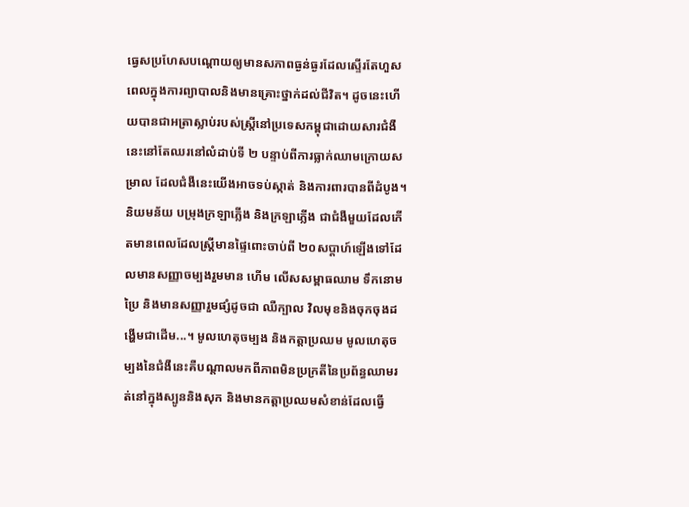ធ្វេសប្រហែសបណ្ដោយឲ្យមានសភាពធ្ងន់ធ្ងរដែលស្ទើរតែហួសពេលក្នុងការព្យាបាលនិងមានគ្រោះថ្នាក់ដល់ជីវិត។ ដូចនេះហើយបានជាអត្រាស្លាប់របស់ស្រ្តីនៅប្រទេសកម្ពុជាដោយសារជំងឺនេះនៅតែឈរនៅលំដាប់ទី ២ បន្ទាប់ពីការធ្លាក់ឈាមក្រោយសម្រាល ដែលជំងឺនេះយើងអាចទប់ស្កាត់ និងការពារបានពីដំបូង។ និយមន័យ បម្រុងក្រឡាភ្លើង និងក្រឡាភ្លើង ជាជំងឺមួយដែលកើតមានពេលដែលស្រ្តីមានផ្ទៃពោះចាប់ពី ២០សប្តាហ៍ឡើងទៅដែលមានសញ្ញាចម្បងរួមមាន ហើម លើសសម្ពាធឈាម ទឹកនោមប្រៃ និងមានសញ្ញារួមផ្សំដូចជា ឈឺក្បាល វិលមុខនិងចុកចុងដង្ហើមជាដើម...។ មូលហេតុចម្បង និងកត្តាប្រឈម មូលហេតុចម្បងនៃជំងឺនេះគឺបណ្តាលមកពីភាពមិនប្រក្រតីនៃប្រព័ន្ធឈាមរត់នៅក្នុងស្បូននិងសុក និងមានកត្តាប្រឈមសំខាន់ដែលធ្វើ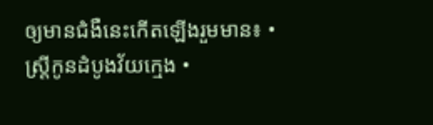ឲ្យមានជំងឺនេះកើតឡើងរួមមាន៖ • ស្រ្តីកូនដំបូងវ័យក្មេង •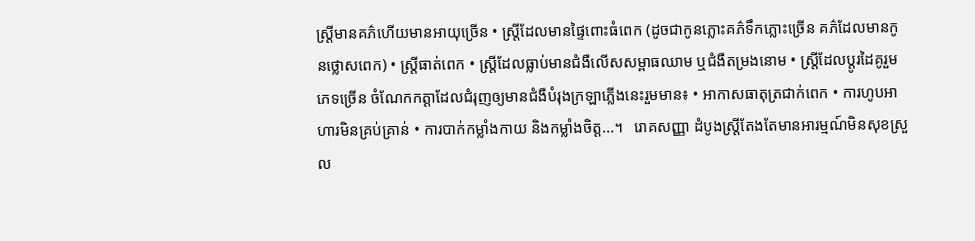ស្រ្តីមានគភ៌ហើយមានអាយុច្រើន • ស្រ្តីដែលមានផ្ទៃពោះធំពេក (ដូចជាកូនភ្លោះគភ៌ទឹកភ្លោះច្រើន គភ៌ដែលមានកូនថ្លោសពេក) • ស្រ្តីធាត់ពេក • ស្រ្តីដែលធ្លាប់មានជំងឺលើសសម្ពាធឈាម ឬជំងឺតម្រងនោម • ស្រ្តីដែលប្តូរដៃគូរួមភេទច្រើន ចំណែកកត្តាដែលជំរុញឲ្យមានជំងឺបំរុងក្រឡាភ្លើងនេះរួមមាន៖ • អាកាសធាតុត្រជាក់ពេក • ការហូបអាហារមិនគ្រប់គ្រាន់ • ការបាក់កម្លាំងកាយ និងកម្លាំងចិត្ត...។   រោគសញ្ញា ដំបូងស្រ្តីតែងតែមានអារម្មណ៍មិនសុខស្រួល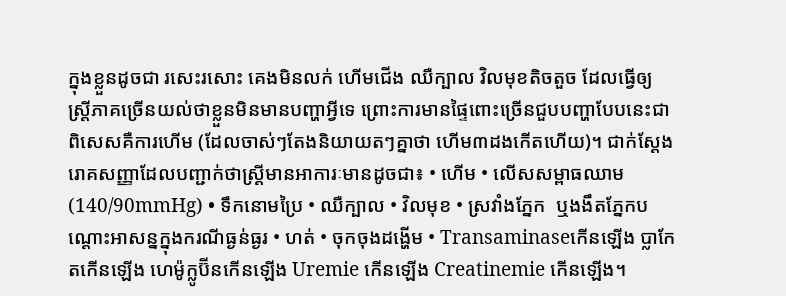ក្នុងខ្លួនដូចជា រសេះរសោះ គេងមិនលក់ ហើមជើង ឈឺក្បាល វិលមុខតិចតួច ដែលធ្វើឲ្យស្រ្តីភាគច្រើនយល់ថាខ្លួនមិនមានបញ្ហាអ្វីទេ ព្រោះការមានផ្ទៃពោះច្រើនជួបបញ្ហាបែបនេះជាពិសេសគឺការហើម (ដែលចាស់ៗតែងនិយាយតៗគ្នាថា ហើម៣ដងកើតហើយ)។ ជាក់ស្តែង រោគសញ្ញាដែលបញ្ជាក់ថាស្រ្តីមានអាការៈមានដូចជា៖ • ហើម • លើសសម្ពាធឈាម (140/90mmHg) • ទឹកនោមប្រៃ • ឈឺក្បាល • វិលមុខ • ស្រវាំងភ្នែក  ឬងងឹតភ្នែកបណ្តោះអាសន្នក្នុងករណីធ្ងន់ធ្ងរ • ហត់ • ចុកចុងដង្ហើម • Transaminaseកើនឡើង ប្លាកែតកើនឡើង ហេម៉ូក្លូប៊ីនកើនឡើង Uremie កើនឡើង Creatinemie កើនឡើង។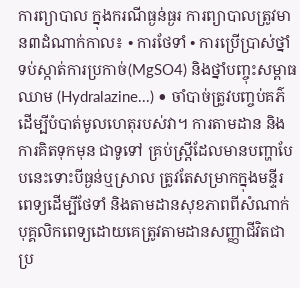ការព្យាបាល ក្នុងករណីធ្ងន់ធ្ងរ ការព្យាបាលត្រូវមាន៣ដំណាក់កាល៖ • ការថែទាំ • ការប្រើប្រាស់ថ្នាំទប់ស្កាត់ការប្រកាច់(MgSO4) និងថ្នាំបញ្ចុះសម្ពាធឈាម (Hydralazine...) • ចាំបាច់ត្រូវបញ្ចប់គភ៌ដើម្បីបំបាត់មូលហេតុរបស់វា។ ការតាមដាន និងការគិតទុកមុន ជាទូទៅ គ្រប់ស្រ្តីដែលមានបញ្ហាបែបនេះទោះបីធ្ងន់ឬស្រាល ត្រូវតែសម្រាកក្នុងមន្ទីរពេទ្យដើម្បីថែទាំ និងតាមដានសុខភាពពីសំណាក់បុគ្គលិកពេទ្យដោយគេត្រូវតាមដានសញ្ញាជីវិតជាប្រ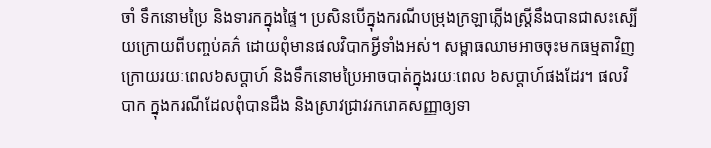ចាំ ទឹកនោមប្រៃ និងទារកក្នុងផ្ទៃ។ ប្រសិនបើក្នុងករណីបម្រុងក្រឡាភ្លើងស្រ្តីនឹងបានជាសះស្បើយក្រោយពីបញ្ចប់គភ៌ ដោយពុំមានផលវិបាកអ្វីទាំងអស់។ សម្ពាធឈាមអាចចុះមកធម្មតាវិញ ក្រោយរយៈពេល៦សប្តាហ៍ និងទឹកនោមប្រៃអាចបាត់ក្នុងរយៈពេល ៦សប្តាហ៍ផងដែរ។ ផលវិបាក ក្នុងករណីដែលពុំបានដឹង និងស្រាវជ្រាវរករោគសញ្ញាឲ្យទា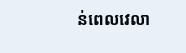ន់ពេលវេលា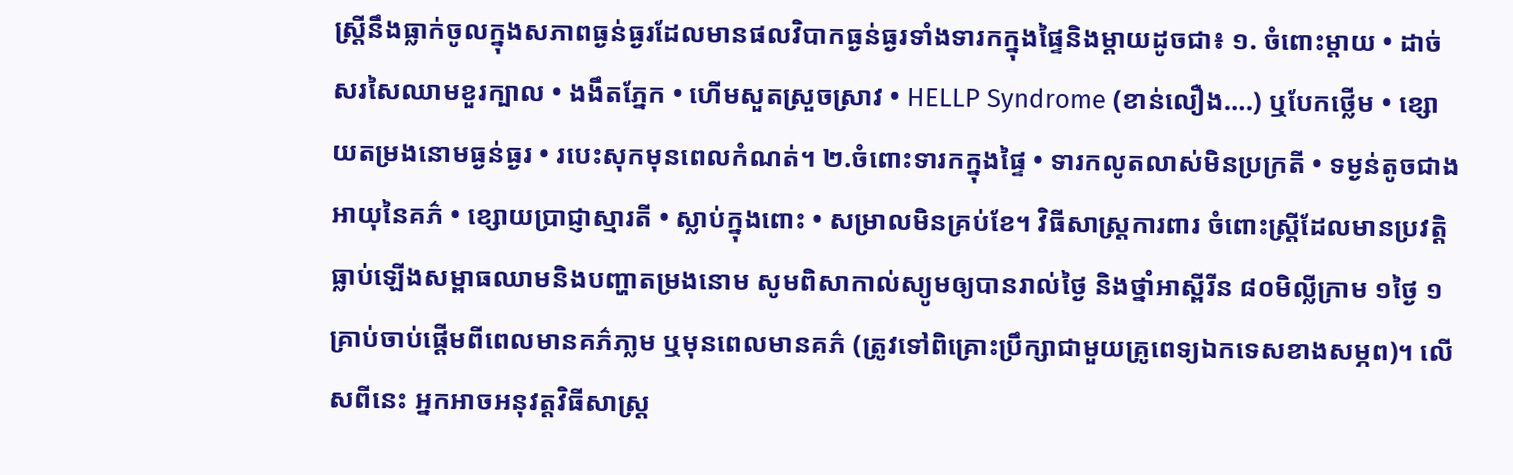ស្រ្តីនឹងធ្លាក់ចូលក្នុងសភាពធ្ងន់ធ្ងរដែលមានផលវិបាកធ្ងន់ធ្ងរទាំងទារកក្នុងផ្ទៃនិងម្តាយដូចជា៖ ១. ចំពោះម្តាយ • ដាច់សរសៃឈាមខួរក្បាល • ងងឹតភ្នែក • ហើមសួតស្រួចស្រាវ • HELLP Syndrome (ខាន់លឿង….) ឬបែកថ្លើម • ខ្សោយតម្រងនោមធ្ងន់ធ្ងរ • របេះសុកមុនពេលកំណត់។ ២.ចំពោះទារកក្នុងផ្ទៃ • ទារកលូតលាស់មិនប្រក្រតី • ទម្ងន់តូចជាងអាយុនៃគភ៌ • ខ្សោយប្រាជ្ញាស្មារតី • ស្លាប់ក្នុងពោះ • សម្រាលមិនគ្រប់ខែ។ វិធីសាស្រ្តការពារ ចំពោះស្រ្តីដែលមានប្រវត្តិធ្លាប់ឡើងសម្ពាធឈាមនិងបញ្ហាតម្រងនោម សូមពិសាកាល់ស្យូមឲ្យបានរាល់ថ្ងៃ និងថ្នាំអាស្ពីរីន ៨០មិល្លីក្រាម ១ថ្ងៃ ១គ្រាប់ចាប់ផ្តើមពីពេលមានគភ៌ភា្លម ឬមុនពេលមានគភ៌ (ត្រូវទៅពិគ្រោះប្រឹក្សាជាមួយគ្រូពេទ្យឯកទេសខាងសម្ភព)។ លើសពីនេះ អ្នកអាចអនុវត្តវិធីសាស្រ្ត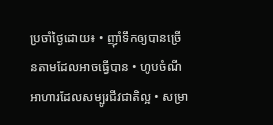ប្រចាំថ្ងៃដោយ៖ • ញ៉ាំទឹកឲ្យបានច្រើនតាមដែលអាចធ្វើបាន • ហូបចំណីអាហារដែលសម្បូរជីវជាតិល្អ • សម្រា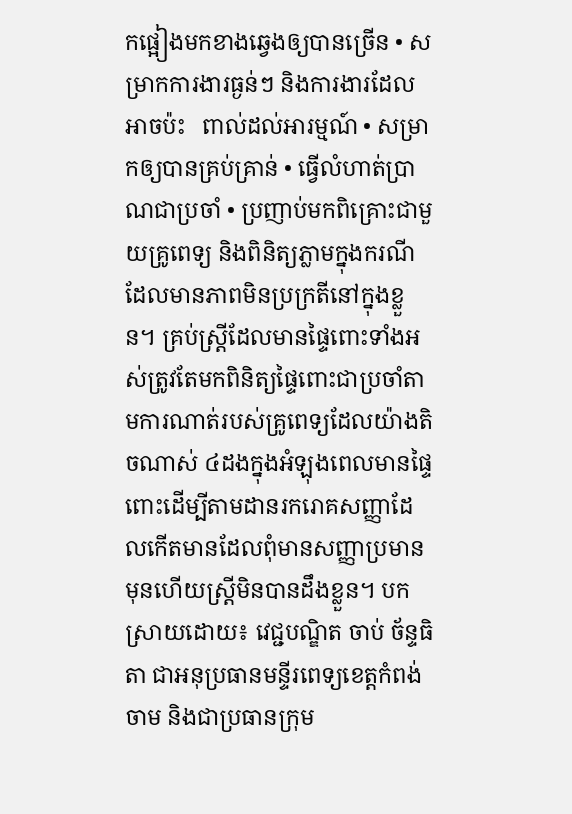កផ្អៀងមកខាងឆ្វេងឲ្យបានច្រើន • សម្រាកការងារធ្ងន់ៗ និងការងារដែលអាចប៉ះ   ពាល់ដល់អារម្មណ៍ • សម្រាកឲ្យបានគ្រប់គ្រាន់ • ធ្វើលំហាត់ប្រាណជាប្រចាំ • ប្រញាប់មកពិគ្រោះជាមួយគ្រូពេទ្យ និងពិនិត្យភ្លាមក្នុងករណីដែលមានភាពមិនប្រក្រតីនៅក្នុងខ្លួន។ គ្រប់ស្រ្តីដែលមានផ្ទៃពោះទាំងអស់ត្រូវតែមកពិនិត្យផ្ទៃពោះជាប្រចាំតាមការណាត់របស់គ្រូពេទ្យដែលយ៉ាងតិចណាស់ ៤ដងក្នុងអំឡុងពេលមានផ្ទៃពោះដើម្បីតាមដានរករោគសញ្ញាដែលកើតមានដែលពុំមានសញ្ញាប្រមានមុនហើយស្ត្រីមិនបានដឹងខ្លួន។ បកស្រាយដោយ៖ វេជ្ជបណ្ឌិត ចាប់ ច័ន្ទធិតា ជាអនុប្រធានមន្ទីរពេទ្យខេត្តកំពង់ចាម និងជាប្រធានក្រុម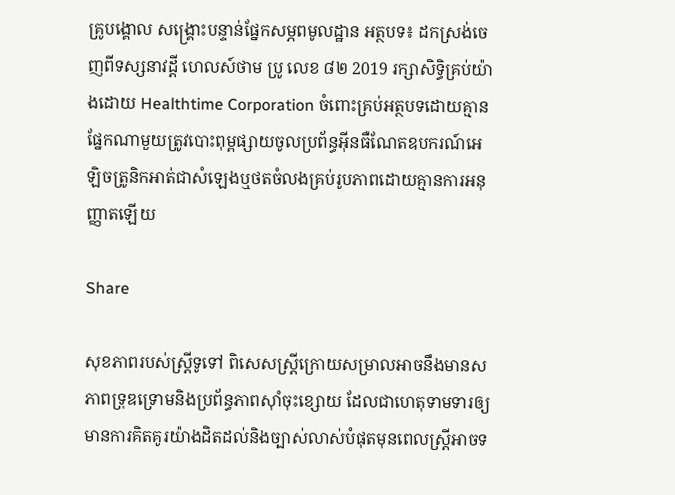គ្រូបង្គោល សង្គ្រោះបន្ទាន់ផ្នែកសម្ភពមូលដ្ឋាន អត្ថបទ៖ ដកស្រង់ចេញពីទស្សនាវដ្ដី ហេលស៍ថាម ប្រូ លេខ ៨២ 2019 រក្សាសិទ្ធិគ្រប់យ៉ាងដោយ Healthtime Corporation ចំពោះគ្រប់អត្ថបទដោយគ្មានផ្នែកណាមួយត្រូវបោះពុម្ពផ្សាយចូលប្រព័ន្ធអុីនធឺណែតឧបករណ៍អេឡិចត្រូនិកអាត់ជាសំឡេងឬថតចំលងគ្រប់រូបភាពដោយគ្មានការអនុញ្ញាតឡើយ

Share

សុខភាពរបស់ស្រ្តីទូទៅ ពិសេសស្រ្តីក្រោយសម្រាលអាចនឹងមានសភាពទ្រុឌទ្រោមនិងប្រព័ន្ធភាពស៊ាំចុះខ្សោយ ដែលជាហេតុទាមទារឲ្យមានការគិតគូរយ៉ាងដិតដល់និងច្បាស់លាស់បំផុតមុនពេលស្រ្តីអាចទ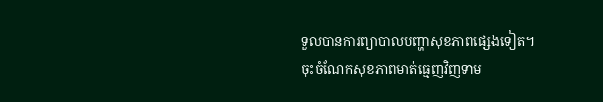ទួលបានការព្យាបាលបញ្ហាសុខភាពផ្សេងទៀត។ ចុះចំណែកសុខភាពមាត់ធ្មេញវិញទាម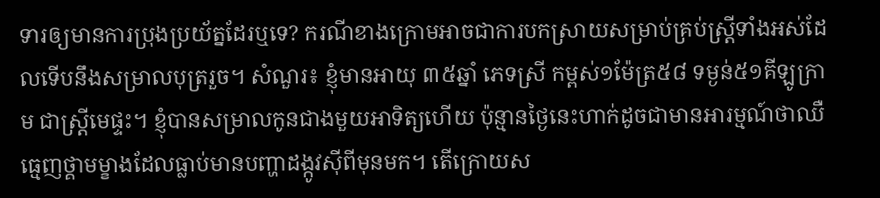ទារឲ្យមានការប្រុងប្រយ័ត្នដែរឬទេ? ករណីខាងក្រោមអាចជាការបកស្រាយសម្រាប់គ្រប់ស្រ្តីទាំងអស់ដែលទើបនឹងសម្រាលបុត្ររួច។ សំណួរ៖ ខ្ញុំមានអាយុ ៣៥ឆ្នាំ ភេទស្រី កម្ពស់១ម៉ែត្រ៥៨ ទម្ងន់៥១គីឡូក្រាម ជាស្រ្តីមេផ្ទះ។ ខ្ញុំបានសម្រាលកូនជាងមួយអាទិត្យហើយ ប៉ុន្មានថ្ងៃនេះហាក់ដូចជាមានអារម្មណ៍ថាឈឺធ្មេញថ្គាមម្ខាងដែលធ្លាប់មានបញ្ហាដង្កូវស៊ីពីមុនមក។ តើក្រោយស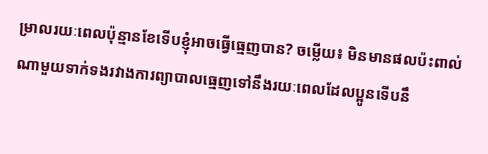ម្រាលរយៈពេលប៉ុន្មានខែទើបខ្ញុំអាចធ្វើធ្មេញបាន? ចម្លើយ៖ មិនមានផលប៉ះពាល់ណាមួយទាក់ទងរវាងការព្យាបាលធ្មេញទៅនឹងរយៈពេលដែលប្អូនទើបនឹ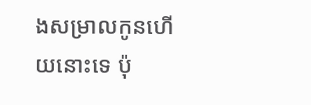ងសម្រាលកូនហើយនោះទេ ប៉ុ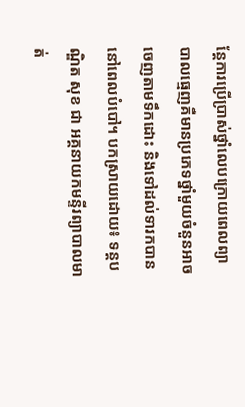ន្តែការប្រើប្រាស់ថ្នាំលេបក្រោយពេលព្យាបាលធ្មេញគឺមានប្រភេទថ្នាំមួយចំនួនអាចចេញតាមទឹកដោះ និងទៅដល់ទារកបាននៅពេលបំបៅ។ បកស្រាយដោយ៖ ទន្តបណ្ឌិត សុខ ជា អគ្គនាយកមន្ទីរព្យាបាលមាត់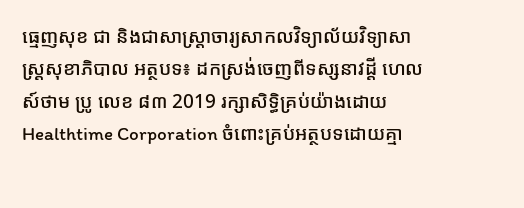ធ្មេញសុខ ជា និងជាសាស្រ្តាចារ្យសាកលវិទ្យាល័យវិទ្យាសាស្រ្តសុខាភិបាល អត្ថបទ៖ ដកស្រង់ចេញពីទស្សនាវដ្ដី ហេលស៍ថាម ប្រូ លេខ ៨៣ 2019 រក្សាសិទ្ធិគ្រប់យ៉ាងដោយ Healthtime Corporation ចំពោះគ្រប់អត្ថបទដោយគ្មា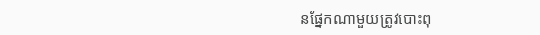នផ្នែកណាមួយត្រូវបោះពុ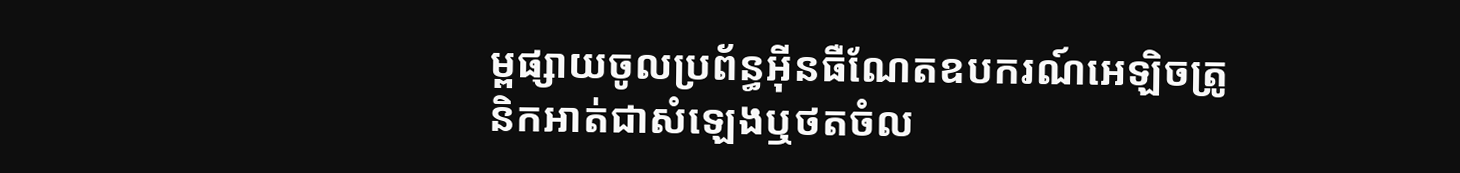ម្ពផ្សាយចូលប្រព័ន្ធអុីនធឺណែតឧបករណ៍អេឡិចត្រូនិកអាត់ជាសំឡេងឬថតចំល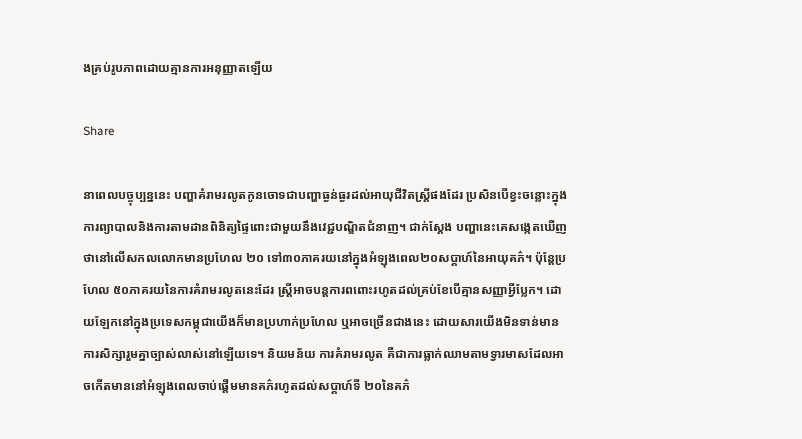ងគ្រប់រូបភាពដោយគ្មានការអនុញ្ញាតឡើយ

Share

នាពេលបច្ចុប្បន្ននេះ បញ្ហាគំរាមរលូតកូនចោទជាបញ្ហាធ្ងន់ធ្ងរដល់អាយុជីវិតស្រ្តីផងដែរ ប្រសិនបើខ្វះចន្លោះក្នុងការព្យាបាលនិងការតាមដានពិនិត្យផ្ទៃពោះជាមួយនឹងវេជ្ជបណ្ឌិតជំនាញ។ ជាក់ស្តែង បញ្ហានេះគេសង្កេតឃើញថានៅលើសកលលោកមានប្រហែល ២០ ទៅ៣០ភាគរយនៅក្នុងអំឡុងពេល២០សប្តាហ៍នៃអាយុគភ៌។ ប៉ុន្តែប្រហែល ៥០ភាគរយនៃការគំរាមរលូតនេះដែរ ស្រ្តីអាចបន្តការពពោះរហូតដល់គ្រប់ខែបើគ្មានសញ្ញាអ្វីប្លែក។ ដោយឡែកនៅក្នុងប្រទេសកម្ពុជាយើងក៏មានប្រហាក់ប្រហែល ឬអាចច្រើនជាងនេះ ដោយសារយើងមិនទាន់មានការសិក្សារួមគ្នាច្បាស់លាស់នៅឡើយទេ។ និយមន័យ ការគំរាមរលូត គឺជាការធ្លាក់ឈាមតាមទ្វារមាសដែលអាចកើតមាននៅអំឡុងពេលចាប់ផ្តើមមានគភ៌រហូតដល់សប្តាហ៍ទី ២០នៃគភ៌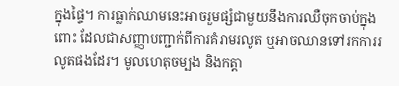ក្នុងផ្ទៃ។ ការធ្លាក់ឈាមនេះអាចរួមផ្សំជាមួយនឹងការឈឺចុកចាប់ក្នុងពោះ ដែលជាសញ្ញាបញ្ជាក់ពីការគំរាមរលូត ឬអាចឈានទៅរកការរលូតផងដែរ។ មូលហេតុចម្បង និងកត្តា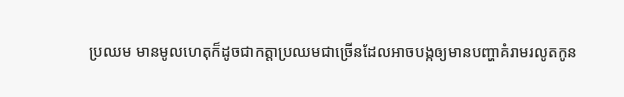ប្រឈម មានមូលហេតុក៏ដូចជាកត្តាប្រឈមជាច្រើនដែលអាចបង្កឲ្យមានបញ្ហាគំរាមរលូតកូន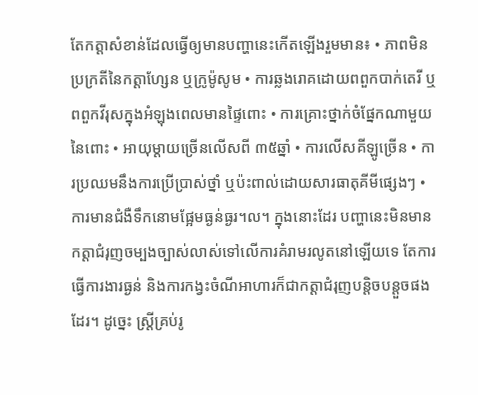តែកត្តាសំខាន់ដែលធ្វើឲ្យមានបញ្ហានេះកើតឡើងរួមមាន៖ • ភាពមិនប្រក្រតីនៃកត្តាហ្សែន ឬក្រូម៉ូសូម • ការឆ្លងរោគដោយពពួកបាក់តេរី ឬពពួកវីរុសក្នុងអំឡុងពេលមានផ្ទៃពោះ • ការគ្រោះថ្នាក់ចំផ្នែកណាមួយនៃពោះ • អាយុម្តាយច្រើនលើសពី ៣៥ឆ្នាំ • ការលើសគីឡូច្រើន • ការប្រឈមនឹងការប្រើប្រាស់ថ្នាំ ឬប៉ះពាល់ដោយសារធាតុគីមីផ្សេងៗ • ការមានជំងឺទឹកនោមផ្អែមធ្ងន់ធ្ងរ។ល។ ក្នុងនោះដែរ បញ្ហានេះមិនមានកត្តាជំរុញចម្បងច្បាស់លាស់ទៅលើការគំរាមរលូតនៅឡើយទេ តែការធ្វើការងារធ្ងន់ និងការកង្វះចំណីអាហារក៏ជាកត្តាជំរុញបន្តិចបន្តួចផងដែរ។ ដូច្នេះ ស្រ្តីគ្រប់រូ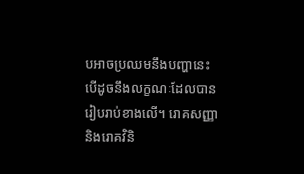បអាចប្រឈមនឹងបញ្ហានេះ បើដូចនឹងលក្ខណៈដែលបានរៀបរាប់ខាងលើ។ រោគសញ្ញា និងរោគវិនិ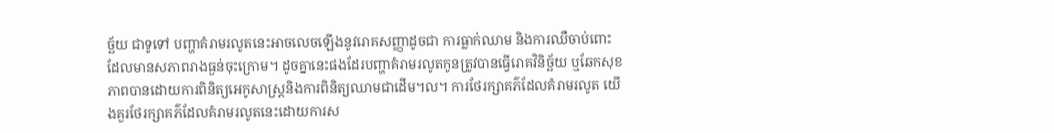ច្ឆ័យ ជាទូទៅ បញ្ហាគំរាមរលូតនេះអាចលេចឡើងនូវរោគសញ្ញាដូចជា ការធ្លាក់ឈាម និងការឈឺចាប់ពោះដែលមានសភាពរាងធ្ងន់ចុះក្រោម។ ដូចគ្នានេះផងដែរបញ្ហាគំរាមរលូតកូនត្រូវបានធ្វើរោគវិនិច្ឆ័យ ឬឆែកសុខភាពបានដោយការពិនិត្យអេកូសាស្រ្តនិងការពិនិត្យឈាមជាដើម។ល។ ការថែរក្សាគភ៌ដែលគំរាមរលូត យើងគួរថែរក្សាគភ៌ដែលគំរាមរលូតនេះដោយការស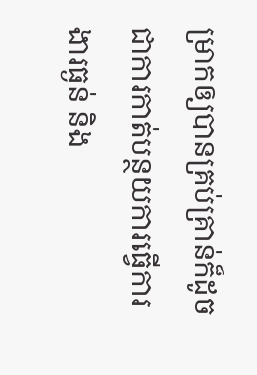ម្រាកឲ្យបានគ្រប់គ្រាន់ក៏ដូចជាការកាត់បន្ថយការធ្វើការងារធ្ងន់ និង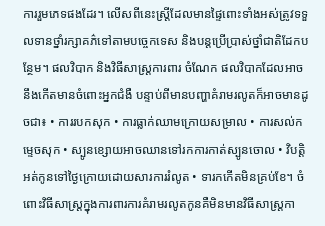ការរួមភេទផងដែរ។ លើសពីនេះស្រ្តីដែលមានផ្ទៃពោះទាំងអស់ត្រូវទទួលទានថ្នាំរក្សាគភ៌ទៅតាមបច្ចេកទេស និងបន្តប្រើប្រាស់ថ្នាំជាតិដែកបន្ថែម។ ផលវិបាក និងវិធីសាស្រ្តការពារ ចំណែក ផលវិបាកដែលអាចនឹងកើតមានចំពោះអ្នកជំងឺ បន្ទាប់ពីមានបញ្ហាគំរាមរលូតក៏អាចមានដូចជា៖ • ការរបកសុក • ការធ្លាក់ឈាមក្រោយសម្រាល • ការសល់កម្ទេចសុក • ស្បូនខ្សោយអាចឈានទៅរកការកាត់ស្បូនចោល • វិបត្តិអត់កូនទៅថ្ងៃក្រោយដោយសារការរំលូត • ទារកកើតមិនគ្រប់ខែ។ ចំពោះវិធីសាស្រ្តក្នុងការពារការគំរាមរលូតកូនគឺមិនមានវិធីសាស្រ្តកា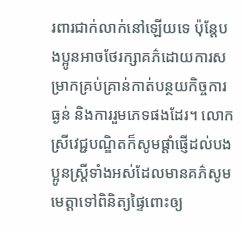រពារជាក់លាក់នៅឡើយទេ ប៉ុន្តែបងប្អូនអាចថែរក្សាគភ៌ដោយការសម្រាកគ្រប់គ្រាន់កាត់បន្ថយកិច្ចការធ្ងន់ និងការរួមភេទផងដែរ។ លោកស្រីវេជ្ជបណ្ឌិតក៏សូមផ្តាំផ្ញើដល់បងប្អូនស្រ្តីទាំងអស់ដែលមានគភ៌សូមមេត្តាទៅពិនិត្យផ្ទៃពោះឲ្យ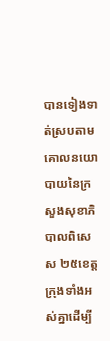បានទៀងទាត់ស្របតាមគោលនយោបាយនៃក្រសួងសុខាភិបាលពិសេស ២៥ខេត្តក្រុងទាំងអស់គ្នាដើម្បី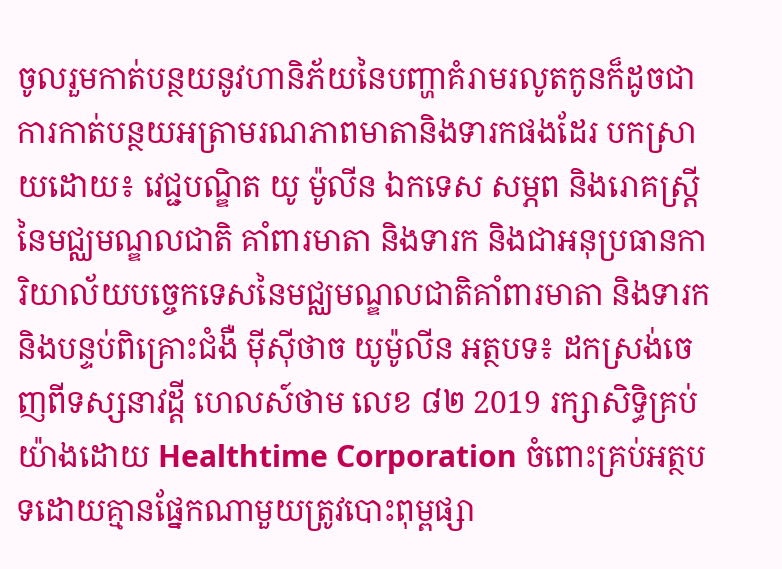ចូលរួមកាត់បន្ថយនូវហានិភ័យនៃបញ្ហាគំរាមរលូតកូនក៏ដូចជាការកាត់បន្ថយអត្រាមរណភាពមាតានិងទារកផងដែរ បកស្រាយដោយ៖ វេជ្ជបណ្ឌិត យូ ម៉ូលីន ឯកទេស សម្ភព និងរោគស្រ្តីនៃមជ្ឈមណ្ឌលជាតិ គាំពារមាតា និងទារក និងជាអនុប្រធានការិយាល័យបច្ចេកទេសនៃមជ្ឈមណ្ឌលជាតិគាំពារមាតា និងទារក និងបន្ទប់ពិគ្រោះជំងឺ ម៉ីស៊ីថាច យូម៉ូលីន អត្ថបទ៖ ដកស្រង់ចេញពីទស្សនាវដ្ដី ហេលស៍ថាម លេខ ៨២ 2019 រក្សាសិទ្ធិគ្រប់យ៉ាងដោយ Healthtime Corporation ចំពោះគ្រប់អត្ថបទដោយគ្មានផ្នែកណាមួយត្រូវបោះពុម្ពផ្សា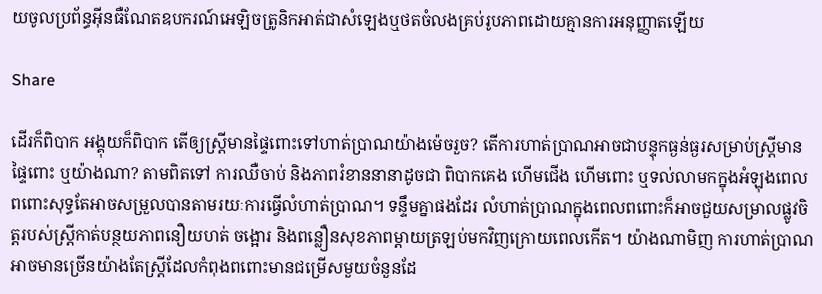យចូលប្រព័ន្ធអុីនធឺណែតឧបករណ៍អេឡិចត្រូនិកអាត់ជាសំឡេងឬថតចំលងគ្រប់រូបភាពដោយគ្មានការអនុញ្ញាតឡើយ

Share

ដើរក៏ពិបាក អង្គុយក៏ពិបាក តើឲ្យស្រ្តីមានផ្ទៃពោះទៅហាត់ប្រាណយ៉ាងម៉េចរួច? តើការហាត់ប្រាណអាចជាបន្ទុកធ្ងន់ធ្ងរសម្រាប់ស្រ្តីមានផ្ទៃពោះ ឬយ៉ាងណា? តាមពិតទៅ ការឈឺចាប់ និងភាពរំខាននានាដូចជា ពិបាកគេង ហើមជើង ហើមពោះ ឬទល់លាមកក្នុងអំឡុងពេលពពោះសុទ្ធតែអាចសម្រួលបានតាមរយៈការធ្វើលំហាត់ប្រាណ។ ទន្ទឹមគ្នាផងដែរ លំហាត់ប្រាណក្នុងពេលពពោះក៏អាចជួយសម្រាលផ្លូវចិត្តរបស់ស្រ្តីកាត់បន្ថយភាពនឿយហត់ ចង្អោរ និងពន្លឿនសុខភាពម្តាយត្រឡប់មកវិញក្រោយពេលកើត។ យ៉ាងណាមិញ ការហាត់ប្រាណអាចមានច្រើនយ៉ាងតែស្រ្តីដែលកំពុងពពោះមានជម្រើសមួយចំនួនដែ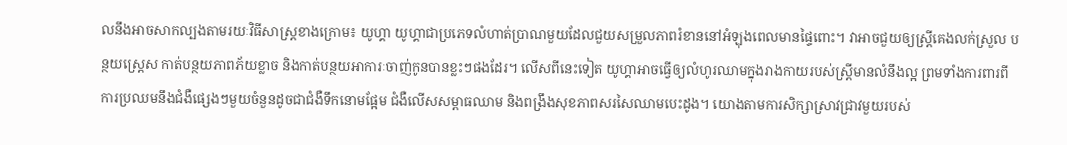លនឹងអាចសាកល្បងតាមរយៈវិធីសាស្រ្តខាងក្រោម៖ យូហ្គា យូហ្គាជាប្រភេទលំហាត់ប្រាណមួយដែលជួយសម្រួលភាពរំខាននៅអំឡុងពេលមានផ្ទៃពោះ។ វាអាចជួយឲ្យស្រ្តីគេងលក់ស្រួល បន្ថយស្រេ្តស កាត់បន្ថយភាពភ័យខ្លាច និងកាត់បន្ថយអាការៈចាញ់កូនបានខ្លះៗផងដែរ។ លើសពីនេះទៀត យូហ្គាអាចធ្វើឲ្យលំហូរឈាមក្នុងរាងកាយរបស់ស្រ្តីមានលំនឹងល្អ ព្រមទាំងការពារពីការប្រឈមនឹងជំងឺផ្សេងៗមួយចំនួនដូចជាជំងឺទឹកនោមផ្អែម ជំងឺលើសសម្ពាធឈាម និងពង្រឹងសុខភាពសរសៃឈាមបេះដូង។ យោងតាមការសិក្សាស្រាវជ្រាវមួយរបស់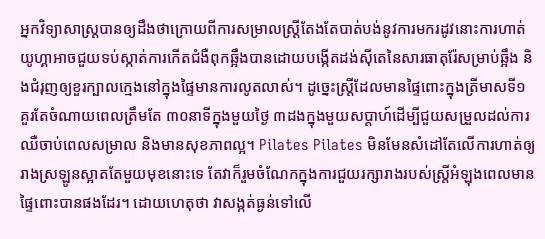អ្នកវិទ្យាសាស្រ្តបានឲ្យដឹងថាក្រោយពីការសម្រាលស្រ្តីតែងតែបាត់បង់នូវការមករដូវនោះការហាត់យូហ្គាអាចជួយទប់ស្កាត់ការកើតជំងឺពុកឆ្អឹងបានដោយបង្កើតដង់ស៊ីតេនៃសារធាតុរ៉ែសម្រាប់ឆ្អឹង និងជំរុញឲ្យខួរក្បាលក្មេងនៅក្នុងផ្ទៃមានការលូតលាស់។ ដូច្នេះស្រ្តីដែលមានផ្ទៃពោះក្នុងត្រីមាសទី១ គួរតែចំណាយពេលត្រឹមតែ ៣០នាទីក្នុងមួយថ្ងៃ ៣ដងក្នុងមួយសប្តាហ៍ដើម្បីជួយសម្រួលដល់ការឈឺចាប់ពេលសម្រាល និងមានសុខភាពល្អ។ Pilates Pilates មិនមែនសំដៅតែលើការហាត់ឲ្យរាងស្រឡូនស្អាតតែមួយមុខនោះទេ តែវាក៏រួមចំណែកក្នុងការជួយរក្សារាងរបស់ស្រ្តីអំឡុងពេលមានផ្ទៃពោះបានផងដែរ។ ដោយហេតុថា វាសង្កត់ធ្ងន់ទៅលើ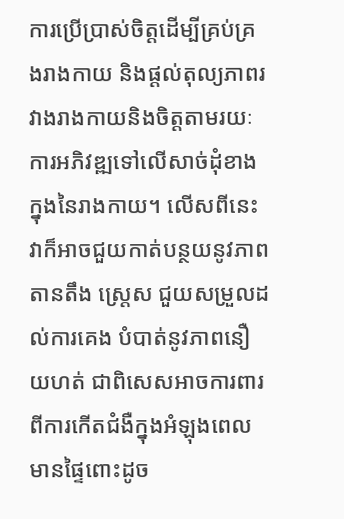ការប្រើប្រាស់ចិត្តដើម្បីគ្រប់គ្រងរាងកាយ និងផ្ដល់តុល្យភាពរវាងរាងកាយនិងចិត្តតាមរយៈការអភិវឌ្ឍទៅលើសាច់ដុំខាងក្នុងនៃរាងកាយ។ លើសពីនេះ វាក៏អាចជួយកាត់បន្ថយនូវភាពតានតឹង ស្ត្រេស ជួយសម្រួលដល់ការគេង បំបាត់នូវភាពនឿយហត់ ជាពិសេសអាចការពារពីការកើតជំងឺក្នុងអំឡុងពេលមានផ្ទៃពោះដូច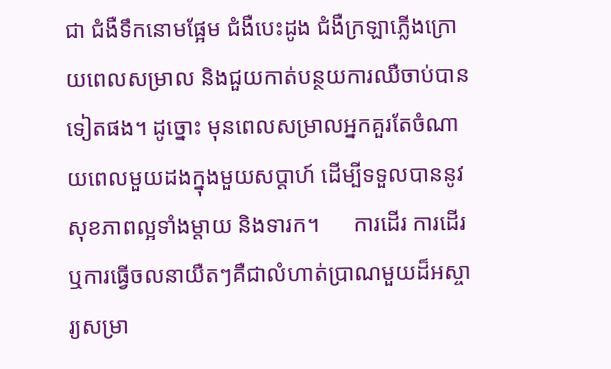ជា ជំងឺទឹកនោមផ្អែម ជំងឺបេះដូង ជំងឺក្រឡាភ្លើងក្រោយពេលសម្រាល និងជួយកាត់បន្ថយការឈឺចាប់បានទៀតផង។ ដូច្នោះ មុនពេលសម្រាលអ្នកគួរតែចំណាយពេលមួយដងក្នុងមួយសប្តាហ៍ ដើម្បីទទួលបាននូវសុខភាពល្អទាំងម្តាយ និងទារក។      ការដើរ ការដើរ ឬការធ្វើចលនាយឺតៗគឺជាលំហាត់ប្រាណមួយដ៏អស្ចារ្យសម្រា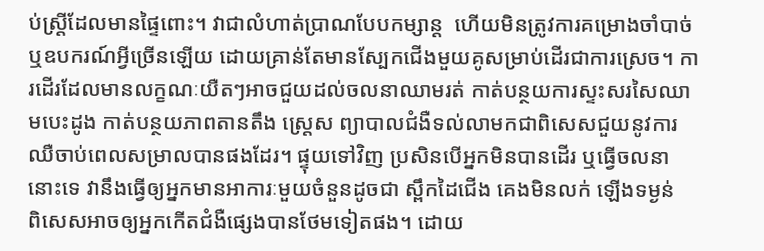ប់ស្រ្តីដែលមានផ្ទៃពោះ។ វាជាលំហាត់ប្រាណបែបកម្សាន្ត  ហើយមិនត្រូវការគម្រោងចាំបាច់ ឬឧបករណ៍អ្វីច្រើនឡើយ ដោយគ្រាន់តែមានស្បែកជើងមួយគូសម្រាប់ដើរជាការស្រេច។ ការដើរដែលមានលក្ខណៈយឺតៗអាចជួយដល់ចលនាឈាមរត់ កាត់បន្ថយការស្ទះសរសៃឈាមបេះដូង កាត់បន្ថយភាពតានតឹង ស្ត្រេស ព្យាបាលជំងឺទល់លាមកជាពិសេសជួយនូវការឈឺចាប់ពេលសម្រាលបានផងដែរ។ ផ្ទុយទៅវិញ ប្រសិនបើអ្នកមិនបានដើរ ឬធ្វើចលនានោះទេ វានឹងធ្វើឲ្យអ្នកមានអាការៈមួយចំនួនដូចជា ស្ពឹកដៃជើង គេងមិនលក់ ឡើងទម្ងន់  ពិសេសអាចឲ្យអ្នកកើតជំងឺផ្សេងបានថែមទៀតផង។ ដោយ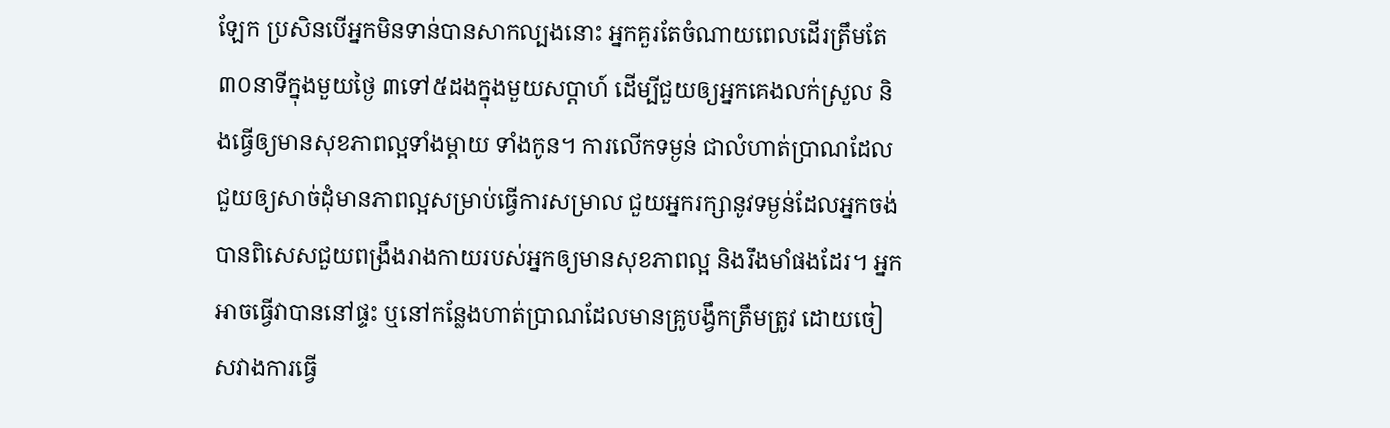ឡែក ប្រសិនបើអ្នកមិនទាន់បានសាកល្បងនោះ អ្នកគួរតែចំណាយពេលដើរត្រឹមតែ ៣០នាទីក្នុងមួយថ្ងៃ ៣ទៅ៥ដងក្នុងមួយសប្តាហ៍ ដើម្បីជួយឲ្យអ្នកគេងលក់ស្រួល និងធ្វើឲ្យមានសុខភាពល្អទាំងម្តាយ ទាំងកូន។ ការលើកទម្ងន់ ជាលំហាត់ប្រាណដែលជួយឲ្យសាច់ដុំមានភាពល្អសម្រាប់ធ្វើការសម្រាល ជួយអ្នករក្សានូវទម្ងន់ដែលអ្នកចង់បានពិសេសជួយពង្រឹងរាងកាយរបស់អ្នកឲ្យមានសុខភាពល្អ និងរឹងមាំផងដែរ។ អ្នកអាចធ្វើវាបាននៅផ្ទះ ឬនៅកន្លែងហាត់ប្រាណដែលមានគ្រូបង្វឹកត្រឹមត្រូវ ដោយចៀសវាងការធ្វើ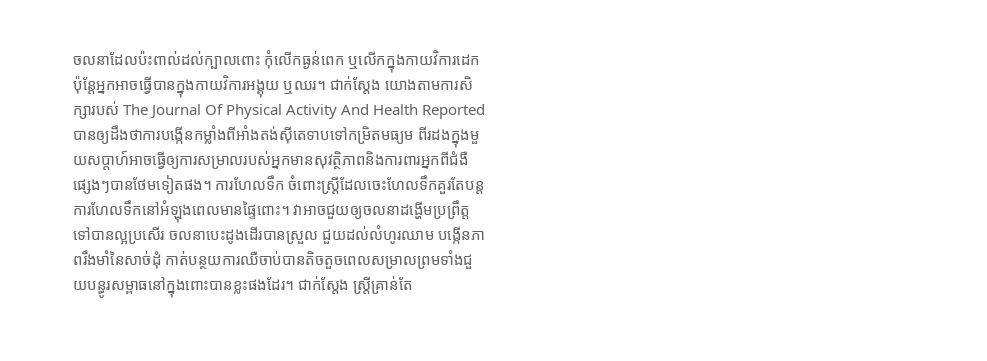ចលនាដែលប៉ះពាល់ដល់ក្បាលពោះ កុំលើកធ្ងន់ពេក ឬលើកក្នុងកាយវិការដេក ប៉ុន្តែអ្នកអាចធ្វើបានក្នុងកាយវិការអង្គុយ ឬឈរ។ ជាក់ស្តែង យោងតាមការសិក្សារបស់ The Journal Of Physical Activity And Health Reported បានឲ្យដឹងថាការបង្កើនកម្លាំងពីអាំងតង់ស៊ីតេទាបទៅកម្រិតមធ្យម ពីរដងក្នុងមួយសប្តាហ៍អាចធ្វើឲ្យការសម្រាលរបស់អ្នកមានសុវត្ថិភាពនិងការពារអ្នកពីជំងឺផ្សេងៗបានថែមទៀតផង។ ការហែលទឹក ចំពោះស្រ្តីដែលចេះហែលទឹកគួរតែបន្តការហែលទឹកនៅអំឡុងពេលមានផ្ទៃពោះ។ វាអាចជួយឲ្យចលនាដង្ហើមប្រព្រឹត្តទៅបានល្អប្រសើរ ចលនាបេះដូងដើរបានស្រួល ជួយដល់លំហូរឈាម បង្កើនភាពរឹងមាំនៃសាច់ដុំ កាត់បន្ថយការឈឺចាប់បានតិចតួចពេលសម្រាលព្រមទាំងជួយបន្ធូរសម្ពាធនៅក្នុងពោះបានខ្លះផងដែរ។ ជាក់ស្តែង ស្រ្តីគ្រាន់តែ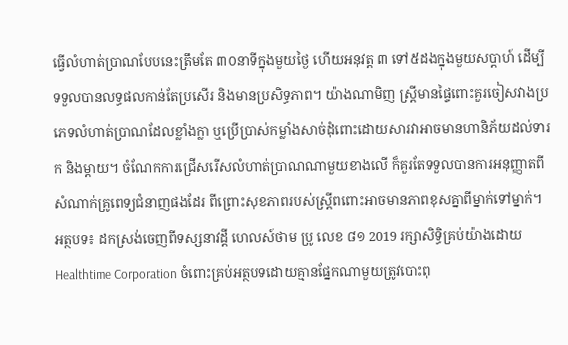ធ្វើលំហាត់ប្រាណបែបនេះត្រឹមតែ ៣០នាទីក្នុងមួយថ្ងៃ ហើយអនុវត្ត ៣ ទៅ៥ដងក្នុងមួយសប្តាហ៍ ដើម្បីទទួលបានលទ្ធផលកាន់តែប្រសើរ និងមានប្រសិទ្ធភាព។ យ៉ាងណាមិញ ស្រ្តីមានផ្ទៃពោះគួរចៀសវាងប្រភេទលំហាត់ប្រាណដែលខ្លាំងក្លា ឬប្រើប្រាស់កម្លាំងសាច់ដុំពោះដោយសារវាអាចមានហានិភ័យដល់ទារក និងម្ដាយ។ ចំណែកការជ្រើសរើសលំហាត់ប្រាណណាមួយខាងលើ ក៏គួរតែទទួលបានការអនុញ្ញាតពីសំណាក់គ្រូពេទ្យជំនាញផងដែរ ពីព្រោះសុខភាពរបស់ស្រ្តីពពោះអាចមានភាពខុសគ្នាពីម្នាក់ទៅម្នាក់។  អត្ថបទ៖ ដកស្រង់ចេញពីទស្សនាវដ្តី ហេលស៍ថាម ប្រូ លេខ ៨១ 2019 រក្សាសិទ្ធិគ្រប់យ៉ាងដោយ Healthtime Corporation ចំពោះគ្រប់អត្ថបទដោយគ្មានផ្នែកណាមួយត្រូវបោះពុ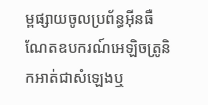ម្ពផ្សាយចូលប្រព័ន្ធអុីនធឺណែតឧបករណ៍អេឡិចត្រូនិកអាត់ជាសំឡេងឬ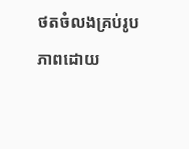ថតចំលងគ្រប់រូបភាពដោយ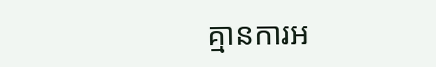គ្មានការអ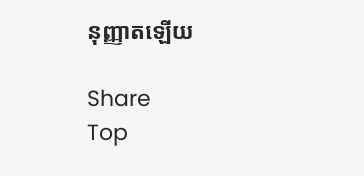នុញ្ញាតឡើយ

Share
Top